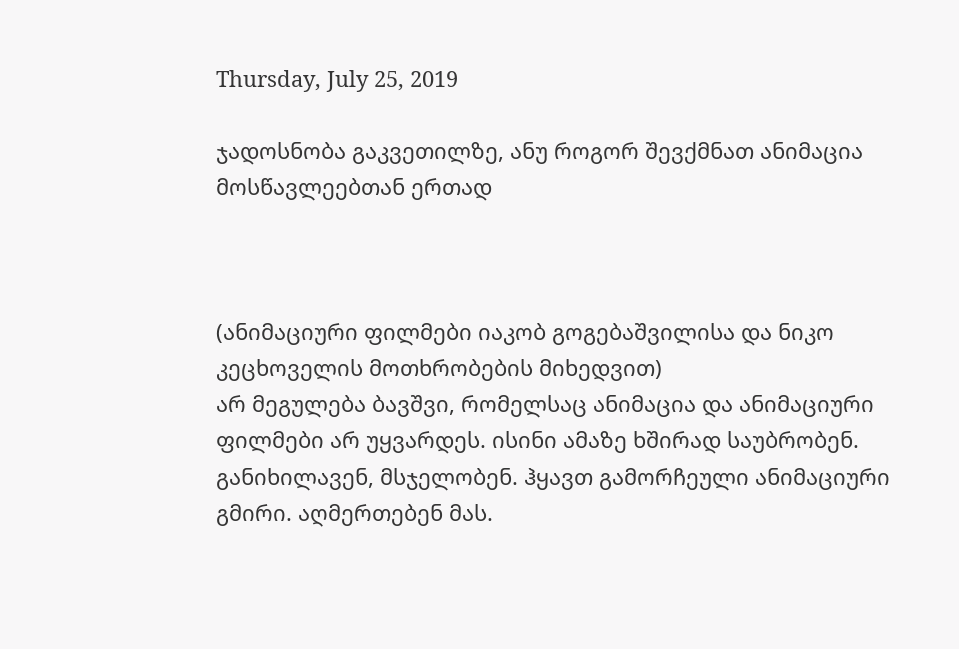Thursday, July 25, 2019

ჯადოსნობა გაკვეთილზე, ანუ როგორ შევქმნათ ანიმაცია მოსწავლეებთან ერთად



(ანიმაციური ფილმები იაკობ გოგებაშვილისა და ნიკო კეცხოველის მოთხრობების მიხედვით)
არ მეგულება ბავშვი, რომელსაც ანიმაცია და ანიმაციური ფილმები არ უყვარდეს. ისინი ამაზე ხშირად საუბრობენ. განიხილავენ, მსჯელობენ. ჰყავთ გამორჩეული ანიმაციური გმირი. აღმერთებენ მას.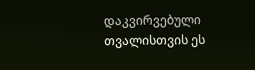დაკვირვებული თვალისთვის ეს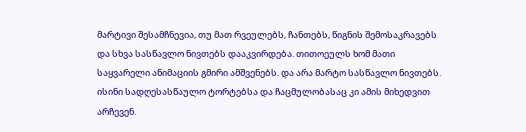მარტივი შესამჩნევია, თუ მათ რვეულებს, ჩანთებს, წიგნის შემოსაკრავებს და სხვა სასწავლო ნივთებს დააკვირდება. თითოეულს ხომ მათი საყვარელი ანიმაციის გმირი ამშვენებს. და არა მარტო სასწავლო ნივთებს. ისინი სადღესასწაულო ტორტებსა და ჩაცმულობასაც კი ამის მიხედვით არჩევენ.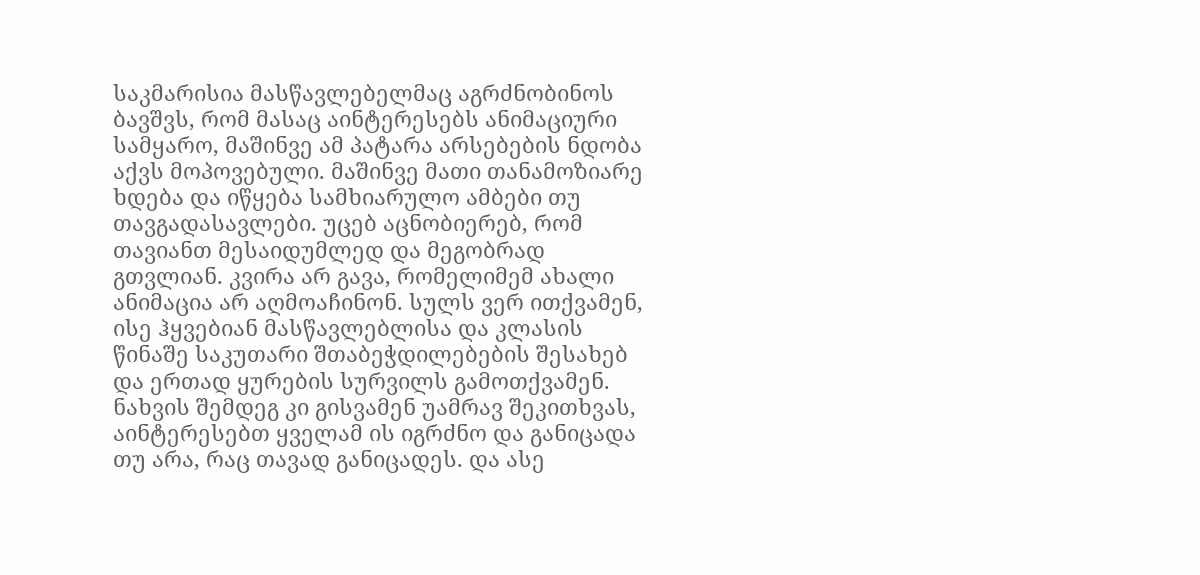საკმარისია მასწავლებელმაც აგრძნობინოს ბავშვს, რომ მასაც აინტერესებს ანიმაციური სამყარო, მაშინვე ამ პატარა არსებების ნდობა აქვს მოპოვებული. მაშინვე მათი თანამოზიარე ხდება და იწყება სამხიარულო ამბები თუ თავგადასავლები. უცებ აცნობიერებ, რომ თავიანთ მესაიდუმლედ და მეგობრად გთვლიან. კვირა არ გავა, რომელიმემ ახალი ანიმაცია არ აღმოაჩინონ. სულს ვერ ითქვამენ, ისე ჰყვებიან მასწავლებლისა და კლასის წინაშე საკუთარი შთაბეჭდილებების შესახებ და ერთად ყურების სურვილს გამოთქვამენ. ნახვის შემდეგ კი გისვამენ უამრავ შეკითხვას, აინტერესებთ ყველამ ის იგრძნო და განიცადა თუ არა, რაც თავად განიცადეს. და ასე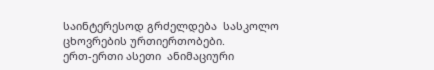საინტერესოდ გრძელდება  სასკოლო ცხოვრების ურთიერთობები.
ერთ-ერთი ასეთი  ანიმაციური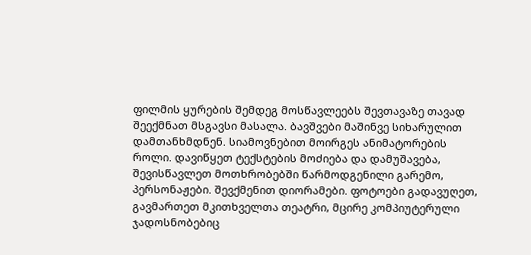ფილმის ყურების შემდეგ მოსწავლეებს შევთავაზე თავად შეექმნათ მსგავსი მასალა. ბავშვები მაშინვე სიხარულით დამთანხმდნენ. სიამოვნებით მოირგეს ანიმატორების როლი. დავიწყეთ ტექსტების მოძიება და დამუშავება, შევისწავლეთ მოთხრობებში წარმოდგენილი გარემო, პერსონაჟები. შევქმენით დიორამები. ფოტოები გადავუღეთ, გავმართეთ მკითხველთა თეატრი, მცირე კომპიუტერული ჯადოსნობებიც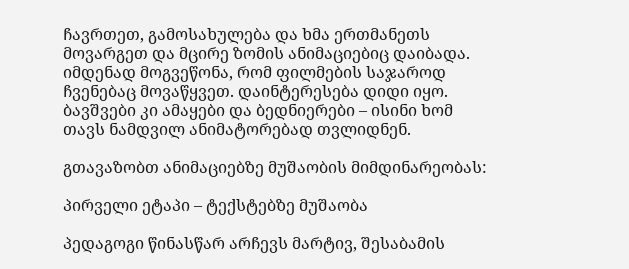ჩავრთეთ, გამოსახულება და ხმა ერთმანეთს მოვარგეთ და მცირე ზომის ანიმაციებიც დაიბადა. იმდენად მოგვეწონა, რომ ფილმების საჯაროდ ჩვენებაც მოვაწყვეთ. დაინტერესება დიდი იყო. ბავშვები კი ამაყები და ბედნიერები – ისინი ხომ თავს ნამდვილ ანიმატორებად თვლიდნენ.

გთავაზობთ ანიმაციებზე მუშაობის მიმდინარეობას:

პირველი ეტაპი – ტექსტებზე მუშაობა

პედაგოგი წინასწარ არჩევს მარტივ, შესაბამის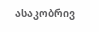ასაკობრივ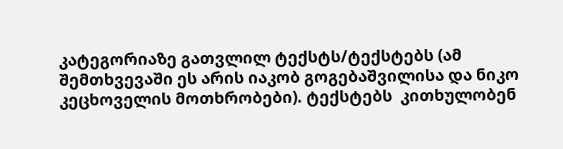კატეგორიაზე გათვლილ ტექსტს/ტექსტებს (ამ შემთხვევაში ეს არის იაკობ გოგებაშვილისა და ნიკო კეცხოველის მოთხრობები). ტექსტებს  კითხულობენ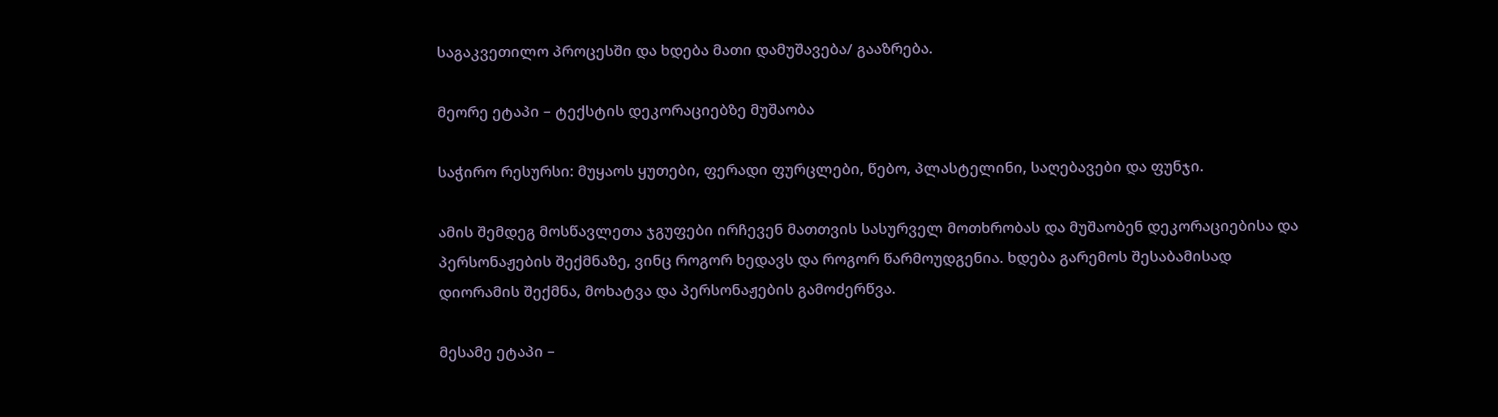საგაკვეთილო პროცესში და ხდება მათი დამუშავება/ გააზრება.

მეორე ეტაპი – ტექსტის დეკორაციებზე მუშაობა

საჭირო რესურსი: მუყაოს ყუთები, ფერადი ფურცლები, წებო, პლასტელინი, საღებავები და ფუნჯი.

ამის შემდეგ მოსწავლეთა ჯგუფები ირჩევენ მათთვის სასურველ მოთხრობას და მუშაობენ დეკორაციებისა და  პერსონაჟების შექმნაზე, ვინც როგორ ხედავს და როგორ წარმოუდგენია. ხდება გარემოს შესაბამისად დიორამის შექმნა, მოხატვა და პერსონაჟების გამოძერწვა.

მესამე ეტაპი –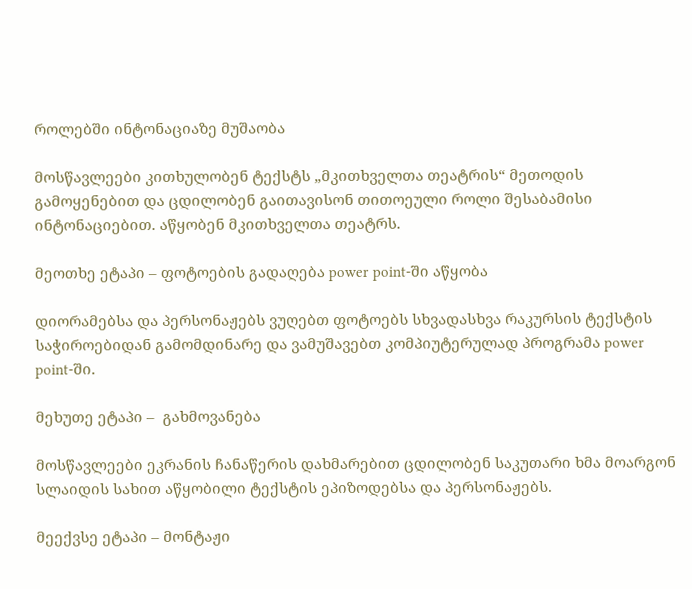როლებში ინტონაციაზე მუშაობა

მოსწავლეები კითხულობენ ტექსტს „მკითხველთა თეატრის“ მეთოდის გამოყენებით და ცდილობენ გაითავისონ თითოეული როლი შესაბამისი ინტონაციებით. აწყობენ მკითხველთა თეატრს.

მეოთხე ეტაპი – ფოტოების გადაღება power point-ში აწყობა

დიორამებსა და პერსონაჟებს ვუღებთ ფოტოებს სხვადასხვა რაკურსის ტექსტის საჭიროებიდან გამომდინარე და ვამუშავებთ კომპიუტერულად პროგრამა power point-ში.

მეხუთე ეტაპი –  გახმოვანება

მოსწავლეები ეკრანის ჩანაწერის დახმარებით ცდილობენ საკუთარი ხმა მოარგონ სლაიდის სახით აწყობილი ტექსტის ეპიზოდებსა და პერსონაჟებს.

მეექვსე ეტაპი – მონტაჟი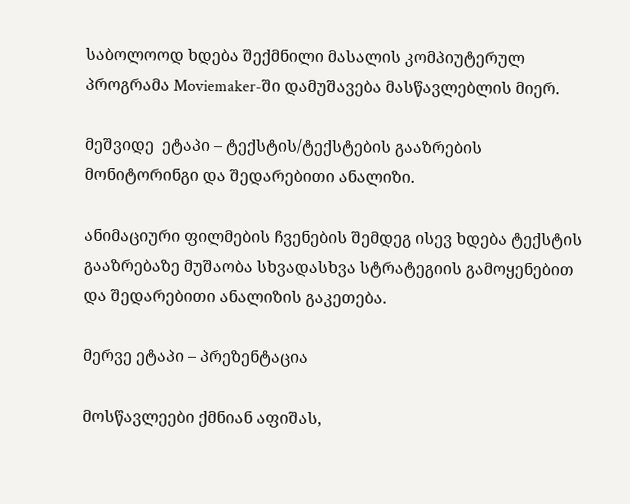საბოლოოდ ხდება შექმნილი მასალის კომპიუტერულ პროგრამა Moviemaker-ში დამუშავება მასწავლებლის მიერ.

მეშვიდე  ეტაპი – ტექსტის/ტექსტების გააზრების მონიტორინგი და შედარებითი ანალიზი.

ანიმაციური ფილმების ჩვენების შემდეგ ისევ ხდება ტექსტის გააზრებაზე მუშაობა სხვადასხვა სტრატეგიის გამოყენებით და შედარებითი ანალიზის გაკეთება.

მერვე ეტაპი – პრეზენტაცია

მოსწავლეები ქმნიან აფიშას,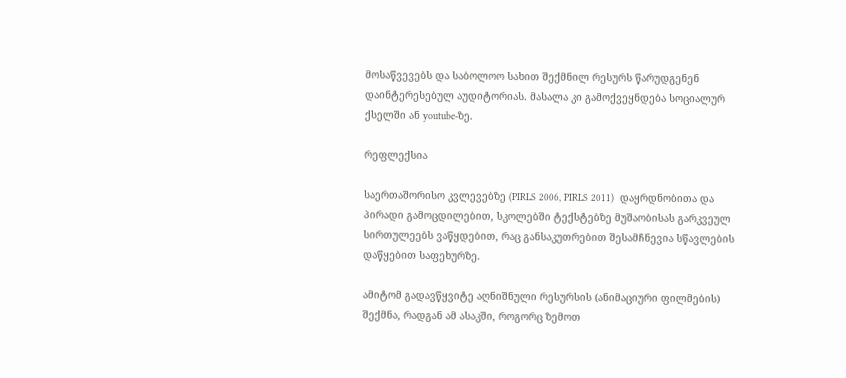მოსაწვევებს და საბოლოო სახით შექმნილ რესურს წარუდგენენ დაინტერესებულ აუდიტორიას. მასალა კი გამოქვეყნდება სოციალურ ქსელში ან youtube-ზე.

რეფლექსია

საერთაშორისო კვლევებზე (PIRLS 2006, PIRLS 2011)  დაყრდნობითა და პირადი გამოცდილებით, სკოლებში ტექსტებზე მუშაობისას გარკვეულ სირთულეებს ვაწყდებით, რაც განსაკუთრებით შესამჩნევია სწავლების დაწყებით საფეხურზე.

ამიტომ გადავწყვიტე აღნიშნული რესურსის (ანიმაციური ფილმების) შექმნა, რადგან ამ ასაკში, როგორც ზემოთ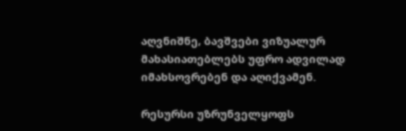აღვნიშნე, ბავშვები ვიზუალურ მახასიათებლებს უფრო ადვილად იმახსოვრებენ და აღიქვამენ.

რესურსი უზრუნველყოფს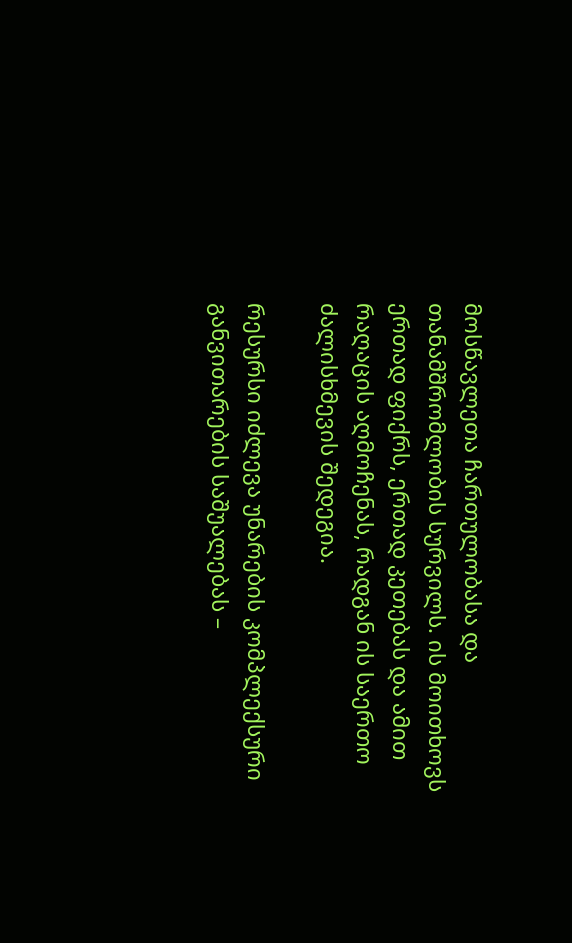მოსწავლეთა ჩართულობასა და თანამშრომლობის სურვილს. ის მოითხოვს ერთად ფიქრს, ერთად კეთებას და ამით რაღაცის აღმოჩენას, რადგან ის საერთო ძალისხმევის შედეგია.

რესურსი იძლევა უნარების კომპლექსური განვითარების საშუალებას –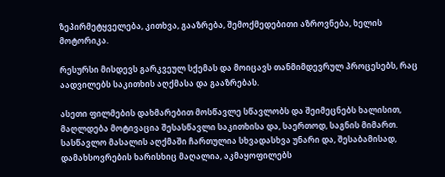ზეპირმეტყველება, კითხვა, გააზრება, შემოქმედებითი აზროვნება, ხელის მოტორიკა.

რესურსი მისდევს გარკვეულ სქემას და მოიცავს თანმიმდევრულ პროცესებს, რაც აადვილებს საკითხის აღქმასა და გააზრებას.

ასეთი ფილმების დახმარებით მოსწავლე სწავლობს და შეიმეცნებს ხალისით, მაღლდება მოტივაცია შესასწავლი საკითხისა და, საერთოდ, საგნის მიმართ. სასწავლო მასალის აღქმაში ჩართულია სხვადასხვა უნარი და, შესაბამისად, დამახსოვრების ხარისხიც მაღალია, აკმაყოფილებს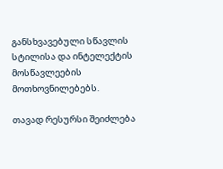განსხვავებული სწავლის სტილისა და ინტელექტის მოსწავლეების მოთხოვნილებებს.

თავად რესურსი შეიძლება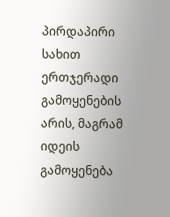პირდაპირი სახით ერთჯერადი გამოყენების არის, მაგრამ იდეის გამოყენება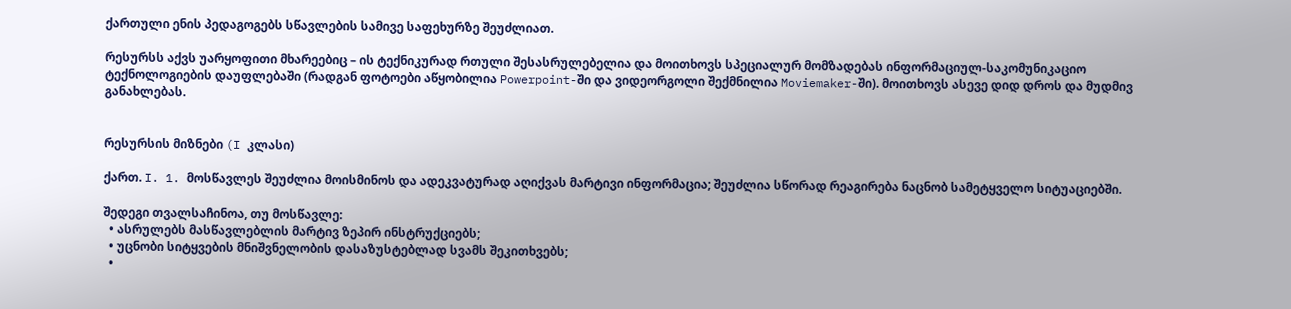ქართული ენის პედაგოგებს სწავლების სამივე საფეხურზე შეუძლიათ.

რესურსს აქვს უარყოფითი მხარეებიც – ის ტექნიკურად რთული შესასრულებელია და მოითხოვს სპეციალურ მომზადებას ინფორმაციულ-საკომუნიკაციო ტექნოლოგიების დაუფლებაში (რადგან ფოტოები აწყობილია Powerpoint-ში და ვიდეორგოლი შექმნილია Moviemaker-ში). მოითხოვს ასევე დიდ დროს და მუდმივ განახლებას.


რესურსის მიზნები (I კლასი)

ქართ. I. 1. მოსწავლეს შეუძლია მოისმინოს და ადეკვატურად აღიქვას მარტივი ინფორმაცია; შეუძლია სწორად რეაგირება ნაცნობ სამეტყველო სიტუაციებში.

შედეგი თვალსაჩინოა, თუ მოსწავლე:
  • ასრულებს მასწავლებლის მარტივ ზეპირ ინსტრუქციებს;
  • უცნობი სიტყვების მნიშვნელობის დასაზუსტებლად სვამს შეკითხვებს;
  •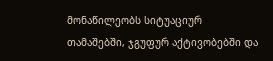მონაწილეობს სიტუაციურ თამაშებში, ჯგუფურ აქტივობებში და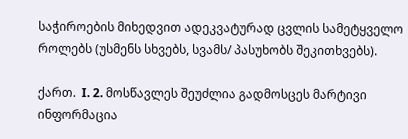საჭიროების მიხედვით ადეკვატურად ცვლის სამეტყველო როლებს (უსმენს სხვებს, სვამს/ პასუხობს შეკითხვებს).

ქართ.  I. 2. მოსწავლეს შეუძლია გადმოსცეს მარტივი ინფორმაცია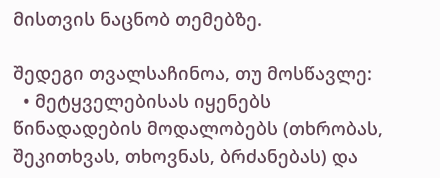მისთვის ნაცნობ თემებზე.

შედეგი თვალსაჩინოა, თუ მოსწავლე:
  • მეტყველებისას იყენებს წინადადების მოდალობებს (თხრობას, შეკითხვას, თხოვნას, ბრძანებას) და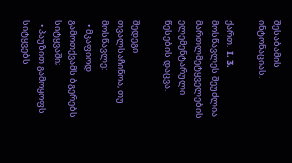შესაბამის ინტონაციას.

ქართ.  I. 3. მოსწავლეს შეუძლია მართლმეტყველების ელემენტარული წესების დაცვა.

შედეგი თვალსაჩინოა, თუ მოსწავლე:
  • მკაფიოდ გამოთქვამს ბგერებს სიტყვაში;
  • პაუზით გამოყოფს სიტყვებს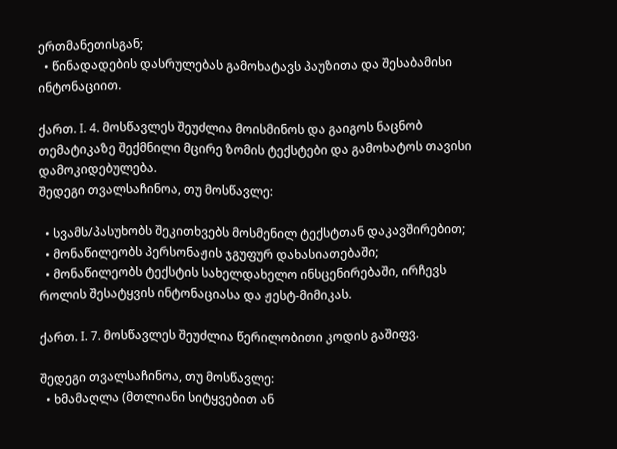ერთმანეთისგან;
  • წინადადების დასრულებას გამოხატავს პაუზითა და შესაბამისი ინტონაციით.

ქართ. I. 4. მოსწავლეს შეუძლია მოისმინოს და გაიგოს ნაცნობ თემატიკაზე შექმნილი მცირე ზომის ტექსტები და გამოხატოს თავისი დამოკიდებულება.
შედეგი თვალსაჩინოა, თუ მოსწავლე:

  • სვამს/პასუხობს შეკითხვებს მოსმენილ ტექსტთან დაკავშირებით;
  • მონაწილეობს პერსონაჟის ჯგუფურ დახასიათებაში;
  • მონაწილეობს ტექსტის სახელდახელო ინსცენირებაში, ირჩევს როლის შესატყვის ინტონაციასა და ჟესტ-მიმიკას.

ქართ. I. 7. მოსწავლეს შეუძლია წერილობითი კოდის გაშიფვ.

შედეგი თვალსაჩინოა, თუ მოსწავლე:
  • ხმამაღლა (მთლიანი სიტყვებით ან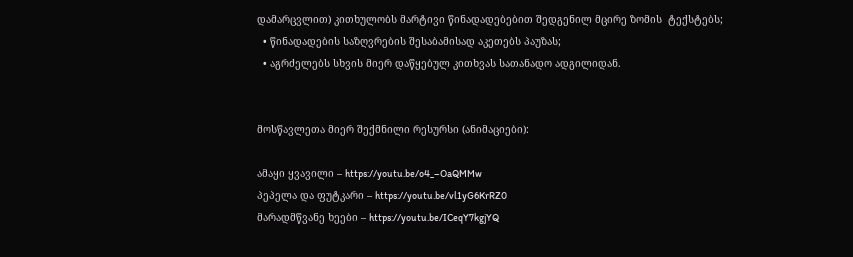დამარცვლით) კითხულობს მარტივი წინადადებებით შედგენილ მცირე ზომის  ტექსტებს;
  • წინადადების საზღვრების შესაბამისად აკეთებს პაუზას;
  • აგრძელებს სხვის მიერ დაწყებულ კითხვას სათანადო ადგილიდან.


მოსწავლეთა მიერ შექმნილი რესურსი (ანიმაციები):

ამაყი ყვავილი – https://youtu.be/o4_–OaQMMw
პეპელა და ფუტკარი – https://youtu.be/vl1yG6KrRZ0
მარადმწვანე ხეები – https://youtu.be/ICeqY7kgjYQ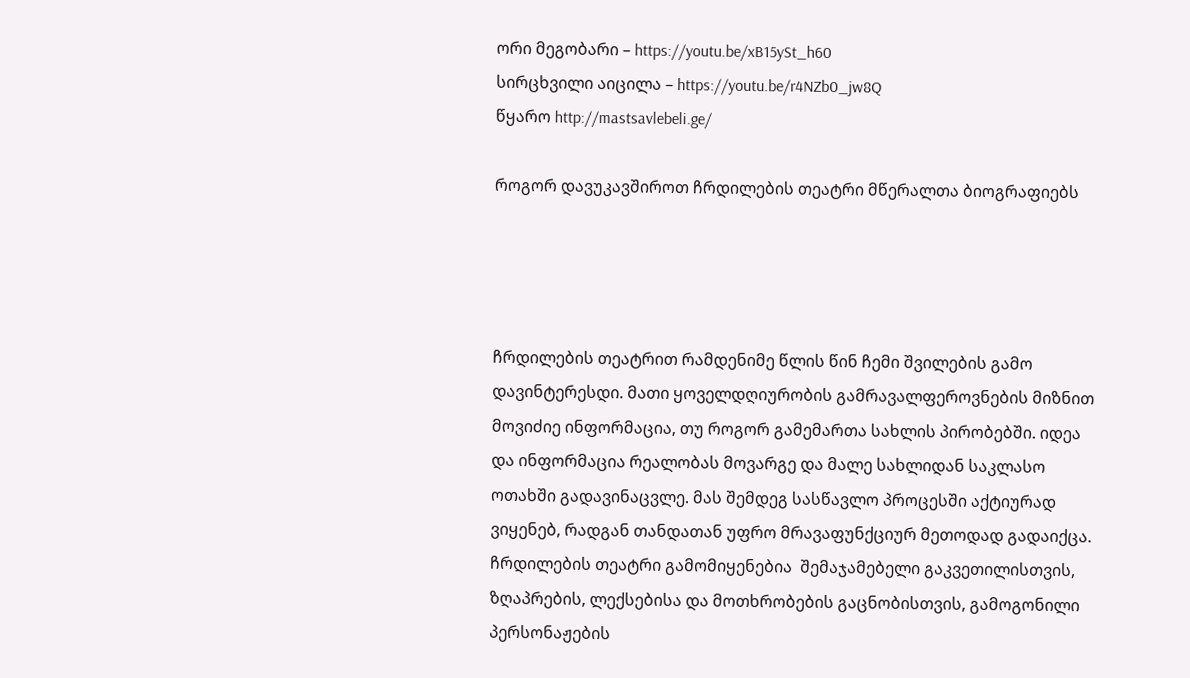ორი მეგობარი – https://youtu.be/xB15ySt_h60
სირცხვილი აიცილა – https://youtu.be/r4NZb0_jw8Q
წყარო http://mastsavlebeli.ge/

როგორ დავუკავშიროთ ჩრდილების თეატრი მწერალთა ბიოგრაფიებს




ჩრდილების თეატრით რამდენიმე წლის წინ ჩემი შვილების გამო დავინტერესდი. მათი ყოველდღიურობის გამრავალფეროვნების მიზნით მოვიძიე ინფორმაცია, თუ როგორ გამემართა სახლის პირობებში. იდეა და ინფორმაცია რეალობას მოვარგე და მალე სახლიდან საკლასო ოთახში გადავინაცვლე. მას შემდეგ სასწავლო პროცესში აქტიურად ვიყენებ, რადგან თანდათან უფრო მრავაფუნქციურ მეთოდად გადაიქცა. ჩრდილების თეატრი გამომიყენებია  შემაჯამებელი გაკვეთილისთვის, ზღაპრების, ლექსებისა და მოთხრობების გაცნობისთვის, გამოგონილი პერსონაჟების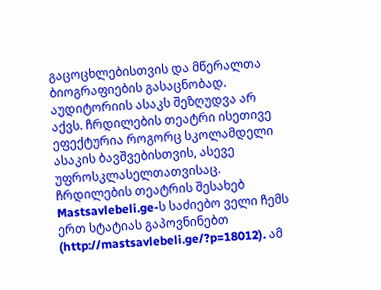გაცოცხლებისთვის და მწერალთა ბიოგრაფიების გასაცნობად. აუდიტორიის ასაკს შეზღუდვა არ აქვს. ჩრდილების თეატრი ისეთივე ეფექტურია როგორც სკოლამდელი ასაკის ბავშვებისთვის, ასევე უფროსკლასელთათვისაც.
ჩრდილების თეატრის შესახებ Mastsavlebeli.ge-ს საძიებო ველი ჩემს ერთ სტატიას გაპოვნინებთ (http://mastsavlebeli.ge/?p=18012). ამ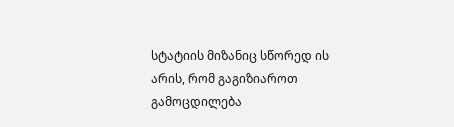სტატიის მიზანიც სწორედ ის არის, რომ გაგიზიაროთ გამოცდილება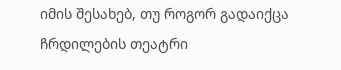იმის შესახებ, თუ როგორ გადაიქცა ჩრდილების თეატრი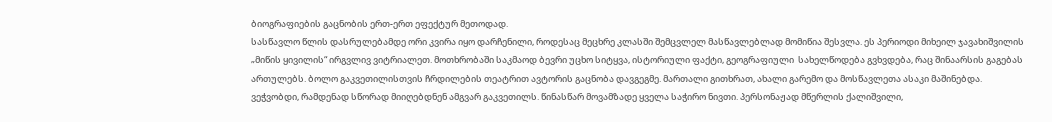ბიოგრაფიების გაცნობის ერთ-ერთ ეფექტურ მეთოდად.
სასწავლო წლის დასრულებამდე ორი კვირა იყო დარჩენილი, როდესაც მეცხრე კლასში შემცვლელ მასწავლებლად მომიწია შესვლა. ეს პერიოდი მიხეილ ჯავახიშვილის „მიწის ყივილის“ ირგვლივ ვიტრიალეთ. მოთხრობაში საკმაოდ ბევრი უცხო სიტყვა, ისტორიული ფაქტი, გეოგრაფიული  სახელწოდება გვხვდება, რაც შინაარსის გაგებას ართულებს. ბოლო გაკვეთილისთვის ჩრდილების თეატრით ავტორის გაცნობა დავგეგმე. მართალი გითხრათ, ახალი გარემო და მოსწავლეთა ასაკი მაშინებდა. ვეჭვობდი, რამდენად სწორად მიიღებდნენ ამგვარ გაკვეთილს. წინასწარ მოვამზადე ყველა საჭირო ნივთი. პერსონაჟად მწერლის ქალიშვილი,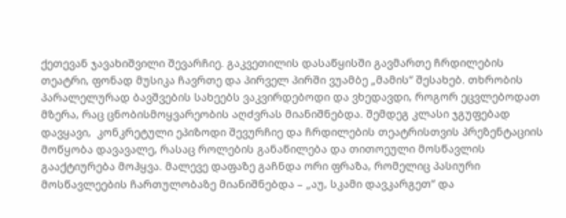ქეთევან ჯავახიშვილი შევარჩიე. გაკვეთილის დასაწყისში გავმართე ჩრდილების თეატრი, ფონად მუსიკა ჩავრთე და პირველ პირში ვუამბე „მამის“ შესახებ. თხრობის პარალელურად ბავშვების სახეებს ვაკვირდებოდი და ვხედავდი, როგორ ეცვლებოდათ მზერა, რაც ცნობისმოყვარეობის აღძვრას მიანიშნებდა. შემდეგ კლასი ჯგუფებად დავყავი,  კონკრეტული ეპიზოდი შევურჩიე და ჩრდილების თეატრისთვის პრეზენტაციის მოწყობა დავავალე, რასაც როლების განაწილება და თითოეული მოსწავლის გააქტიურება მოჰყვა. მალევე დაფაზე გაჩნდა ორი ფრაზა, რომელიც პასიური მოსწავლეების ჩართულობაზე მიანიშნებდა – „აუ, სკამი დავკარგეთ“ და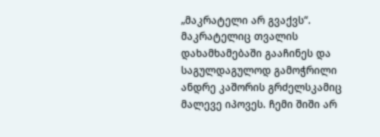„მაკრატელი არ გვაქვს“. მაკრატელიც თვალის დახამხამებაში გააჩინეს და საგულდაგულოდ გამოჭრილი ანდრე კაშორის გრძელსკამიც მალევე იპოვეს. ჩემი შიში არ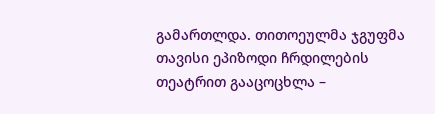გამართლდა. თითოეულმა ჯგუფმა თავისი ეპიზოდი ჩრდილების თეატრით გააცოცხლა –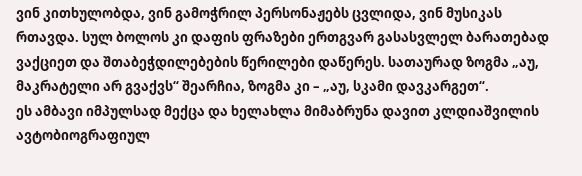ვინ კითხულობდა, ვინ გამოჭრილ პერსონაჟებს ცვლიდა, ვინ მუსიკას რთავდა. სულ ბოლოს კი დაფის ფრაზები ერთგვარ გასასვლელ ბარათებად ვაქციეთ და შთაბეჭდილებების წერილები დაწერეს. სათაურად ზოგმა „აუ, მაკრატელი არ გვაქვს“ შეარჩია, ზოგმა კი – „აუ, სკამი დავკარგეთ“.
ეს ამბავი იმპულსად მექცა და ხელახლა მიმაბრუნა დავით კლდიაშვილის ავტობიოგრაფიულ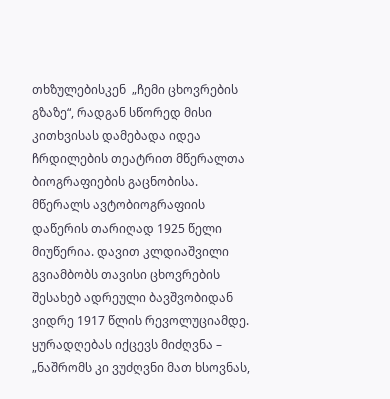თხზულებისკენ  „ჩემი ცხოვრების გზაზე“, რადგან სწორედ მისი კითხვისას დამებადა იდეა ჩრდილების თეატრით მწერალთა ბიოგრაფიების გაცნობისა.
მწერალს ავტობიოგრაფიის დაწერის თარიღად 1925 წელი მიუწერია. დავით კლდიაშვილი გვიამბობს თავისი ცხოვრების შესახებ ადრეული ბავშვობიდან ვიდრე 1917 წლის რევოლუციამდე. ყურადღებას იქცევს მიძღვნა – „ნაშრომს კი ვუძღვნი მათ ხსოვნას,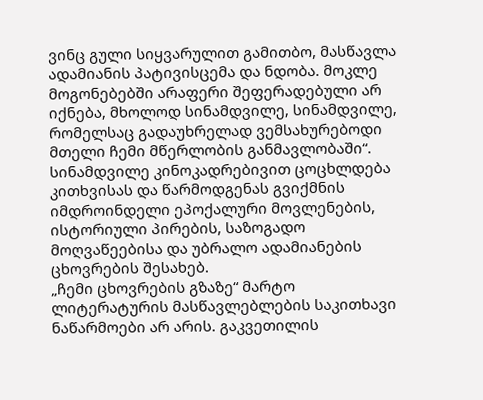ვინც გული სიყვარულით გამითბო, მასწავლა ადამიანის პატივისცემა და ნდობა. მოკლე მოგონებებში არაფერი შეფერადებული არ იქნება, მხოლოდ სინამდვილე, სინამდვილე, რომელსაც გადაუხრელად ვემსახურებოდი მთელი ჩემი მწერლობის განმავლობაში“.  სინამდვილე კინოკადრებივით ცოცხლდება კითხვისას და წარმოდგენას გვიქმნის იმდროინდელი ეპოქალური მოვლენების, ისტორიული პირების, საზოგადო მოღვაწეებისა და უბრალო ადამიანების ცხოვრების შესახებ.
„ჩემი ცხოვრების გზაზე“ მარტო ლიტერატურის მასწავლებლების საკითხავი ნაწარმოები არ არის. გაკვეთილის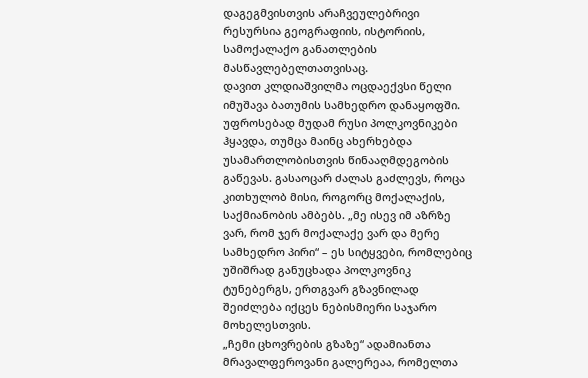დაგეგმვისთვის არაჩვეულებრივი რესურსია გეოგრაფიის, ისტორიის, სამოქალაქო განათლების მასწავლებელთათვისაც.
დავით კლდიაშვილმა ოცდაექვსი წელი იმუშავა ბათუმის სამხედრო დანაყოფში. უფროსებად მუდამ რუსი პოლკოვნიკები ჰყავდა, თუმცა მაინც ახერხებდა უსამართლობისთვის წინააღმდეგობის გაწევას. გასაოცარ ძალას გაძლევს, როცა კითხულობ მისი, როგორც მოქალაქის, საქმიანობის ამბებს. „მე ისევ იმ აზრზე ვარ, რომ ჯერ მოქალაქე ვარ და მერე სამხედრო პირი“ – ეს სიტყვები, რომლებიც უშიშრად განუცხადა პოლკოვნიკ ტუნებერგს, ერთგვარ გზავნილად შეიძლება იქცეს ნებისმიერი საჯარო მოხელესთვის.
„ჩემი ცხოვრების გზაზე“ ადამიანთა მრავალფეროვანი გალერეაა, რომელთა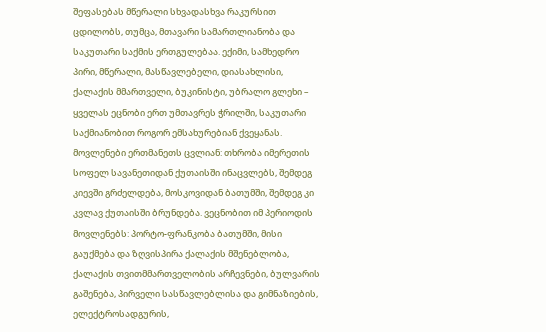შეფასებას მწერალი სხვადასხვა რაკურსით ცდილობს, თუმცა, მთავარი სამართლიანობა და საკუთარი საქმის ერთგულებაა. ექიმი, სამხედრო პირი, მწერალი, მასწავლებელი, დიასახლისი, ქალაქის მმართველი, ბუკინისტი, უბრალო გლეხი – ყველას ეცნობი ერთ უმთავრეს ჭრილში, საკუთარი საქმიანობით როგორ ემსახურებიან ქვეყანას.
მოვლენები ერთმანეთს ცვლიან: თხრობა იმერეთის სოფელ სავანეთიდან ქუთაისში ინაცვლებს, შემდეგ კიევში გრძელდება, მოსკოვიდან ბათუმში, შემდეგ კი კვლავ ქუთაისში ბრუნდება. ვეცნობით იმ პერიოდის მოვლენებს: პორტო-ფრანკობა ბათუმში, მისი გაუქმება და ზღვისპირა ქალაქის მშენებლობა, ქალაქის თვითმმართველობის არჩევნები, ბულვარის გაშენება, პირველი სასწავლებლისა და გიმნაზიების, ელექტროსადგურის,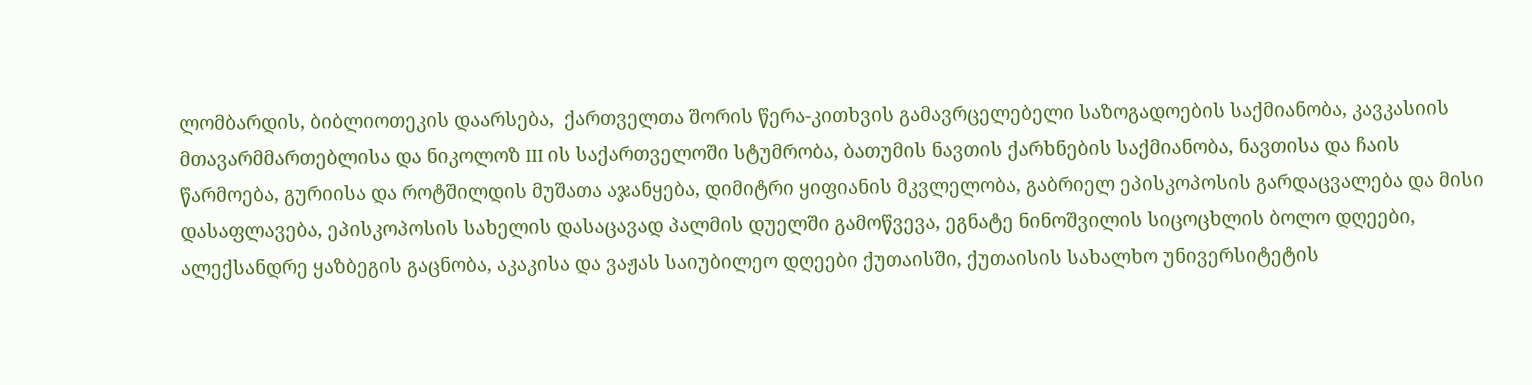ლომბარდის, ბიბლიოთეკის დაარსება,  ქართველთა შორის წერა-კითხვის გამავრცელებელი საზოგადოების საქმიანობა, კავკასიის მთავარმმართებლისა და ნიკოლოზ III ის საქართველოში სტუმრობა, ბათუმის ნავთის ქარხნების საქმიანობა, ნავთისა და ჩაის წარმოება, გურიისა და როტშილდის მუშათა აჯანყება, დიმიტრი ყიფიანის მკვლელობა, გაბრიელ ეპისკოპოსის გარდაცვალება და მისი დასაფლავება, ეპისკოპოსის სახელის დასაცავად პალმის დუელში გამოწვევა, ეგნატე ნინოშვილის სიცოცხლის ბოლო დღეები, ალექსანდრე ყაზბეგის გაცნობა, აკაკისა და ვაჟას საიუბილეო დღეები ქუთაისში, ქუთაისის სახალხო უნივერსიტეტის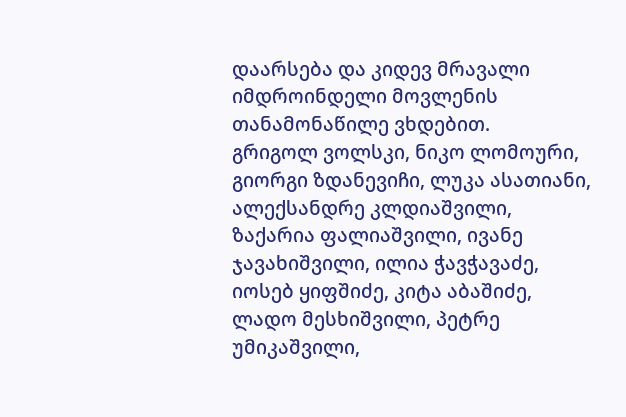დაარსება და კიდევ მრავალი იმდროინდელი მოვლენის თანამონაწილე ვხდებით.
გრიგოლ ვოლსკი, ნიკო ლომოური, გიორგი ზდანევიჩი, ლუკა ასათიანი, ალექსანდრე კლდიაშვილი, ზაქარია ფალიაშვილი, ივანე ჯავახიშვილი, ილია ჭავჭავაძე, იოსებ ყიფშიძე, კიტა აბაშიძე, ლადო მესხიშვილი, პეტრე უმიკაშვილი,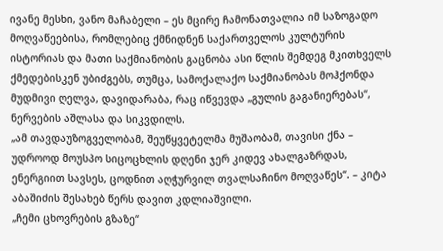ივანე მესხი, ვანო მაჩაბელი – ეს მცირე ჩამონათვალია იმ საზოგადო მოღვაწეებისა, რომლებიც ქმნიდნენ საქართველოს კულტურის ისტორიას და მათი საქმიანობის გაცნობა ასი წლის შემდეგ მკითხველს ქმედებისკენ უბიძგებს, თუმცა, სამოქალაქო საქმიანობას მოჰქონდა მუდმივი ღელვა, დავიდარაბა, რაც იწვევდა „გულის გაგანიერებას“, ნერვების აშლასა და სიკვდილს.
„ამ თავდაუზოგველობამ, შეუწყვეტელმა მუშაობამ, თავისი ქნა –  უდროოდ მოუსპო სიცოცხლის დღენი ჯერ კიდევ ახალგაზრდას, ენერგიით სავსეს, ცოდნით აღჭურვილ თვალსაჩინო მოღვაწეს“. – კიტა აბაშიძის შესახებ წერს დავით კდლიაშვილი.
„ჩემი ცხოვრების გზაზე“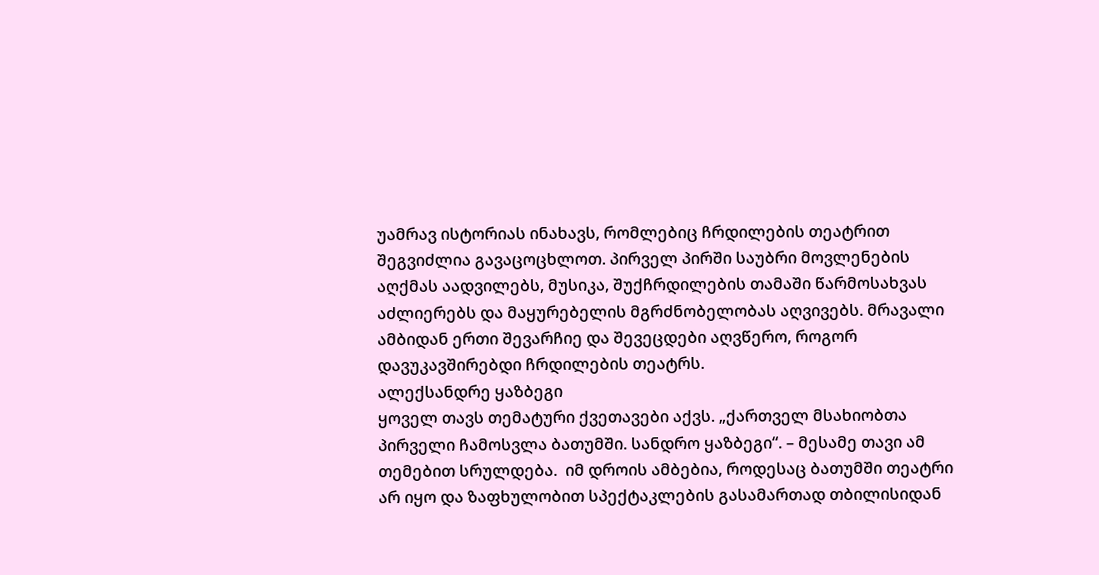უამრავ ისტორიას ინახავს, რომლებიც ჩრდილების თეატრით შეგვიძლია გავაცოცხლოთ. პირველ პირში საუბრი მოვლენების აღქმას აადვილებს, მუსიკა, შუქჩრდილების თამაში წარმოსახვას აძლიერებს და მაყურებელის მგრძნობელობას აღვივებს. მრავალი ამბიდან ერთი შევარჩიე და შევეცდები აღვწერო, როგორ დავუკავშირებდი ჩრდილების თეატრს.
ალექსანდრე ყაზბეგი
ყოველ თავს თემატური ქვეთავები აქვს. „ქართველ მსახიობთა პირველი ჩამოსვლა ბათუმში. სანდრო ყაზბეგი“. – მესამე თავი ამ თემებით სრულდება.  იმ დროის ამბებია, როდესაც ბათუმში თეატრი არ იყო და ზაფხულობით სპექტაკლების გასამართად თბილისიდან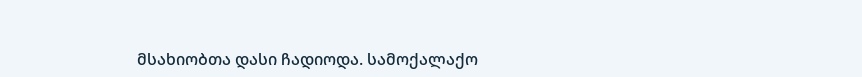მსახიობთა დასი ჩადიოდა. სამოქალაქო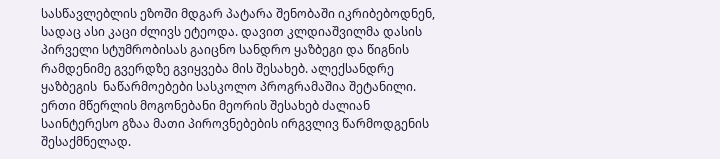სასწავლებლის ეზოში მდგარ პატარა შენობაში იკრიბებოდნენ, სადაც ასი კაცი ძლივს ეტეოდა. დავით კლდიაშვილმა დასის პირველი სტუმრობისას გაიცნო სანდრო ყაზბეგი და წიგნის რამდენიმე გვერდზე გვიყვება მის შესახებ. ალექსანდრე ყაზბეგის  ნაწარმოებები სასკოლო პროგრამაშია შეტანილი. ერთი მწერლის მოგონებანი მეორის შესახებ ძალიან საინტერესო გზაა მათი პიროვნებების ირგვლივ წარმოდგენის შესაქმნელად.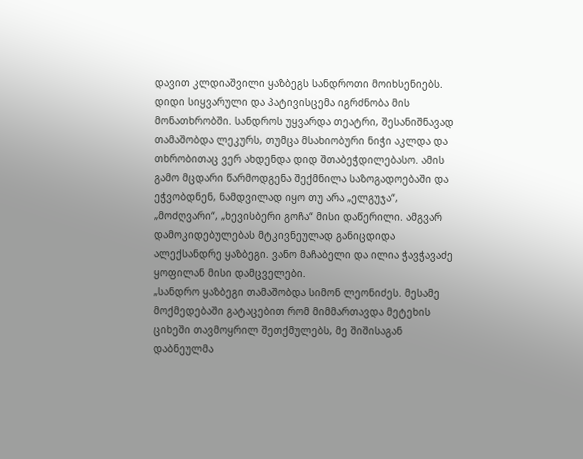დავით კლდიაშვილი ყაზბეგს სანდროთი მოიხსენიებს. დიდი სიყვარული და პატივისცემა იგრძნობა მის მონათხრობში. სანდროს უყვარდა თეატრი, შესანიშნავად თამაშობდა ლეკურს, თუმცა მსახიობური ნიჭი აკლდა და თხრობითაც ვერ ახდენდა დიდ შთაბეჭდილებასო. ამის გამო მცდარი წარმოდგენა შექმნილა საზოგადოებაში და  ეჭვობდნენ, ნამდვილად იყო თუ არა „ელგუჯა“, „მოძღვარი“, „ხევისბერი გოჩა“ მისი დაწერილი. ამგვარ დამოკიდებულებას მტკივნეულად განიცდიდა ალექსანდრე ყაზბეგი. ვანო მაჩაბელი და ილია ჭავჭავაძე ყოფილან მისი დამცველები.
„სანდრო ყაზბეგი თამაშობდა სიმონ ლეონიძეს. მესამე მოქმედებაში გატაცებით რომ მიმმართავდა მეტეხის ციხეში თავმოყრილ შეთქმულებს, მე შიშისაგან დაბნეულმა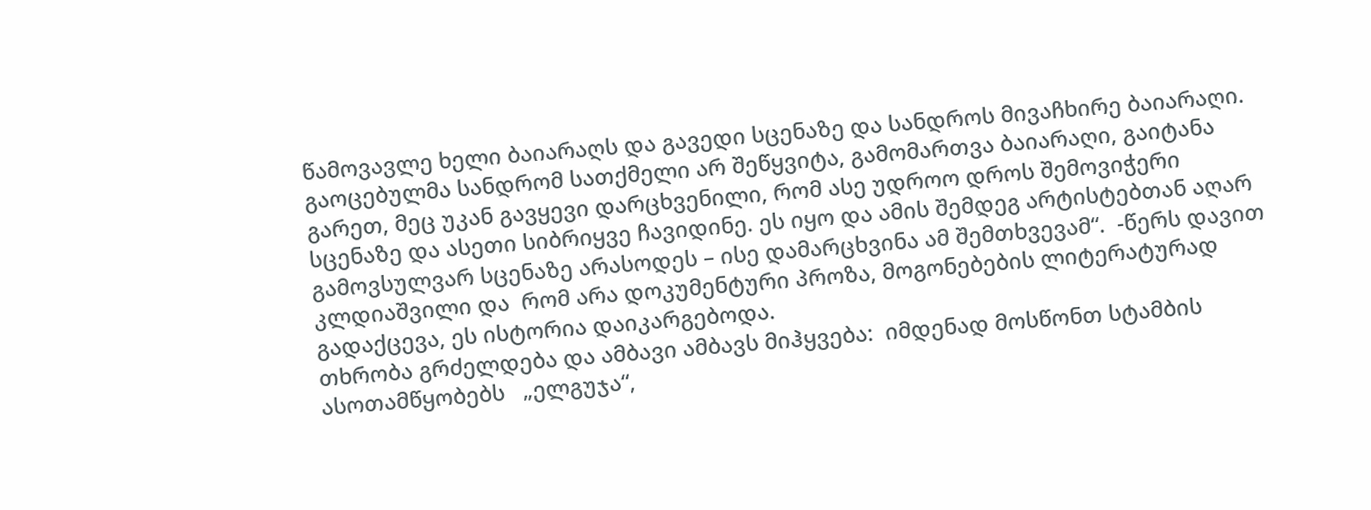წამოვავლე ხელი ბაიარაღს და გავედი სცენაზე და სანდროს მივაჩხირე ბაიარაღი. გაოცებულმა სანდრომ სათქმელი არ შეწყვიტა, გამომართვა ბაიარაღი, გაიტანა გარეთ, მეც უკან გავყევი დარცხვენილი, რომ ასე უდროო დროს შემოვიჭერი სცენაზე და ასეთი სიბრიყვე ჩავიდინე. ეს იყო და ამის შემდეგ არტისტებთან აღარ გამოვსულვარ სცენაზე არასოდეს – ისე დამარცხვინა ამ შემთხვევამ“.  -წერს დავით კლდიაშვილი და  რომ არა დოკუმენტური პროზა, მოგონებების ლიტერატურად გადაქცევა, ეს ისტორია დაიკარგებოდა.
თხრობა გრძელდება და ამბავი ამბავს მიჰყვება:  იმდენად მოსწონთ სტამბის ასოთამწყობებს   „ელგუჯა“,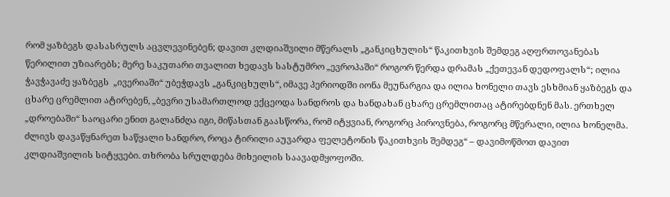რომ ყაზბეგს დასასრულს აცვლევინებენ; დავით კლდიაშვილი მწერალს „განკიცხულის“ წაკითხვის შემდეგ აღფრთოვანებას წერილით უზიარებს; მერე საკუთარი თვალით ხედავს სასტუმრო „ევროპაში“ როგორ წერდა დრამას „ქეთევან დედოფალს“; ილია ჭავჭავაძე ყაზბეგს  „ივერიაში“ უბეჭდავს „განკიცხულს“, იმავე პერიოდში იონა მეუნარგია და ილია ხონელი თავს ესხმიან ყაზბეგს და ცხარე ცრემლით ატირებენ, „ბევრი უსამართლოდ ექცეოდა სანდროს და ხანდახან ცხარე ცრემლითაც ატირებდნენ მას. ერთხელ „დროებაში“ საოცარი ენით გალანძღა იგი, მიწასთან გაასწორა, რომ იტყვიან, როგორც პიროვნება, როგორც მწერალი, ილია ხონელმა. ძლივს დავაწყნარეთ საწყალი სანდრო, როცა ტირილი აუვარდა ფელეტონის წაკითხვის შემდეგ“ – დავიმოწმოთ დავით კლდიაშვილის სიტყვები. თხრობა სრულდება მიხეილის საავადმყოფოში.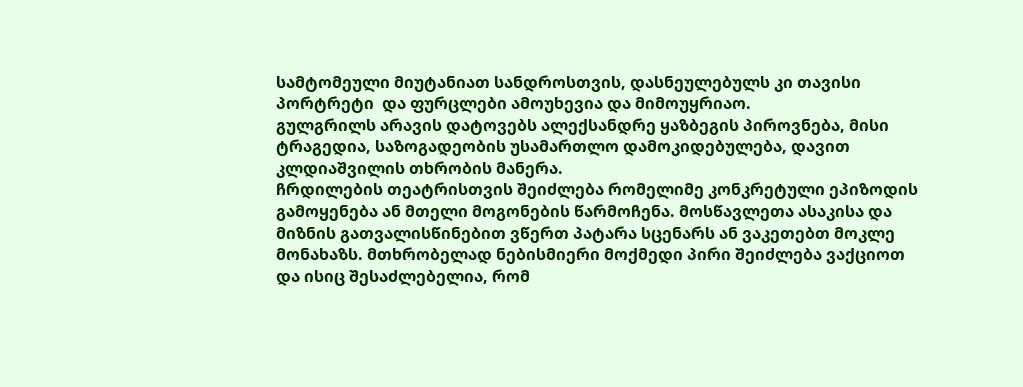სამტომეული მიუტანიათ სანდროსთვის, დასნეულებულს კი თავისი პორტრეტი  და ფურცლები ამოუხევია და მიმოუყრიაო.
გულგრილს არავის დატოვებს ალექსანდრე ყაზბეგის პიროვნება, მისი ტრაგედია, საზოგადეობის უსამართლო დამოკიდებულება, დავით კლდიაშვილის თხრობის მანერა.
ჩრდილების თეატრისთვის შეიძლება რომელიმე კონკრეტული ეპიზოდის გამოყენება ან მთელი მოგონების წარმოჩენა. მოსწავლეთა ასაკისა და მიზნის გათვალისწინებით ვწერთ პატარა სცენარს ან ვაკეთებთ მოკლე მონახაზს. მთხრობელად ნებისმიერი მოქმედი პირი შეიძლება ვაქციოთ და ისიც შესაძლებელია, რომ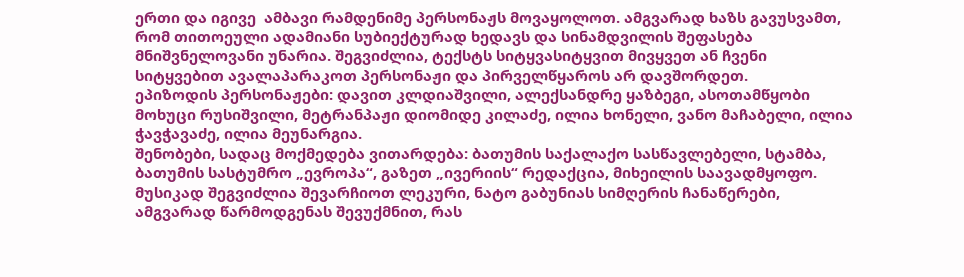ერთი და იგივე  ამბავი რამდენიმე პერსონაჟს მოვაყოლოთ. ამგვარად ხაზს გავუსვამთ, რომ თითოეული ადამიანი სუბიექტურად ხედავს და სინამდვილის შეფასება მნიშვნელოვანი უნარია. შეგვიძლია, ტექსტს სიტყვასიტყვით მივყვეთ ან ჩვენი სიტყვებით ავალაპარაკოთ პერსონაჟი და პირველწყაროს არ დავშორდეთ.
ეპიზოდის პერსონაჟები: დავით კლდიაშვილი, ალექსანდრე ყაზბეგი, ასოთამწყობი მოხუცი რუსიშვილი, მეტრანპაჟი დიომიდე კილაძე, ილია ხონელი, ვანო მაჩაბელი, ილია ჭავჭავაძე, ილია მეუნარგია.
შენობები, სადაც მოქმედება ვითარდება: ბათუმის საქალაქო სასწავლებელი, სტამბა, ბათუმის სასტუმრო „ევროპა“, გაზეთ „ივერიის“ რედაქცია, მიხეილის საავადმყოფო.
მუსიკად შეგვიძლია შევარჩიოთ ლეკური, ნატო გაბუნიას სიმღერის ჩანაწერები, ამგვარად წარმოდგენას შევუქმნით, რას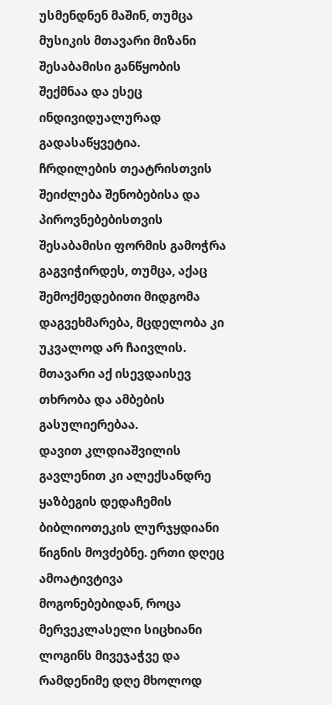უსმენდნენ მაშინ, თუმცა მუსიკის მთავარი მიზანი შესაბამისი განწყობის შექმნაა და ესეც ინდივიდუალურად გადასაწყვეტია.
ჩრდილების თეატრისთვის შეიძლება შენობებისა და პიროვნებებისთვის შესაბამისი ფორმის გამოჭრა გაგვიჭირდეს, თუმცა, აქაც შემოქმედებითი მიდგომა დაგვეხმარება, მცდელობა კი უკვალოდ არ ჩაივლის. მთავარი აქ ისევდაისევ თხრობა და ამბების გასულიერებაა.
დავით კლდიაშვილის გავლენით კი ალექსანდრე ყაზბეგის დედაჩემის ბიბლიოთეკის ლურჯყდიანი წიგნის მოვძებნე. ერთი დღეც ამოატივტივა მოგონებებიდან, როცა  მერვეკლასელი სიცხიანი ლოგინს მივეჯაჭვე და რამდენიმე დღე მხოლოდ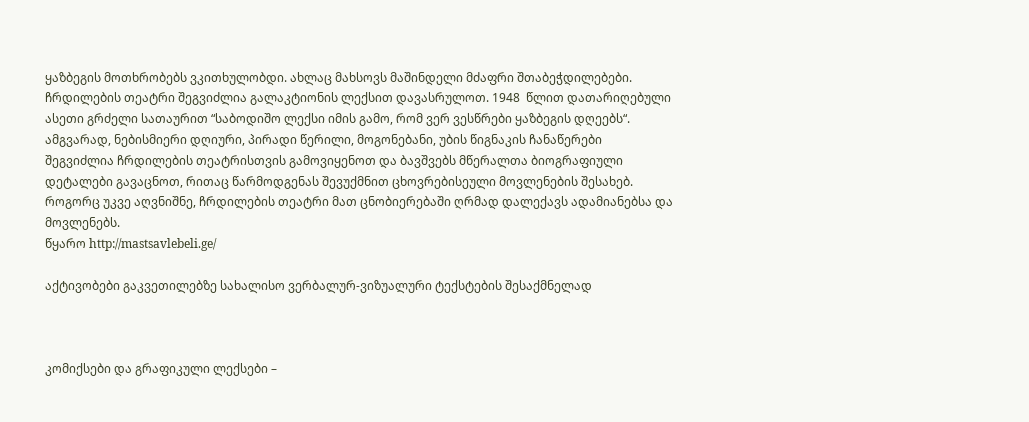ყაზბეგის მოთხრობებს ვკითხულობდი. ახლაც მახსოვს მაშინდელი მძაფრი შთაბეჭდილებები.
ჩრდილების თეატრი შეგვიძლია გალაკტიონის ლექსით დავასრულოთ. 1948  წლით დათარიღებული ასეთი გრძელი სათაურით “საბოდიშო ლექსი იმის გამო, რომ ვერ ვესწრები ყაზბეგის დღეებს“.
ამგვარად, ნებისმიერი დღიური, პირადი წერილი, მოგონებანი, უბის წიგნაკის ჩანაწერები შეგვიძლია ჩრდილების თეატრისთვის გამოვიყენოთ და ბავშვებს მწერალთა ბიოგრაფიული დეტალები გავაცნოთ, რითაც წარმოდგენას შევუქმნით ცხოვრებისეული მოვლენების შესახებ. როგორც უკვე აღვნიშნე, ჩრდილების თეატრი მათ ცნობიერებაში ღრმად დალექავს ადამიანებსა და მოვლენებს.
წყარო http://mastsavlebeli.ge/

აქტივობები გაკვეთილებზე სახალისო ვერბალურ-ვიზუალური ტექსტების შესაქმნელად



კომიქსები და გრაფიკული ლექსები –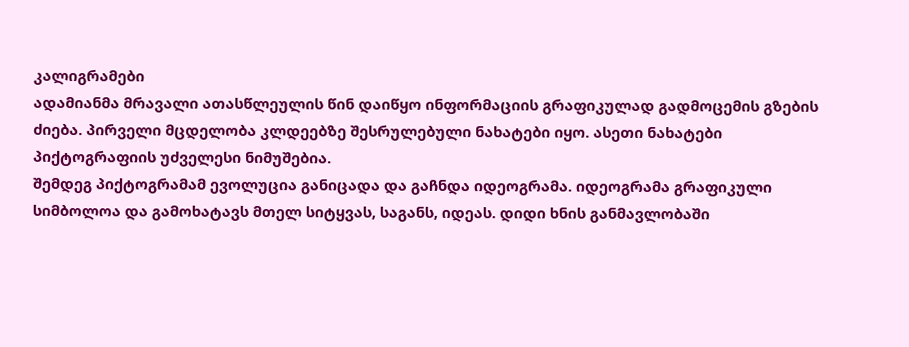კალიგრამები
ადამიანმა მრავალი ათასწლეულის წინ დაიწყო ინფორმაციის გრაფიკულად გადმოცემის გზების ძიება. პირველი მცდელობა კლდეებზე შესრულებული ნახატები იყო. ასეთი ნახატები პიქტოგრაფიის უძველესი ნიმუშებია.
შემდეგ პიქტოგრამამ ევოლუცია განიცადა და გაჩნდა იდეოგრამა. იდეოგრამა გრაფიკული სიმბოლოა და გამოხატავს მთელ სიტყვას, საგანს, იდეას. დიდი ხნის განმავლობაში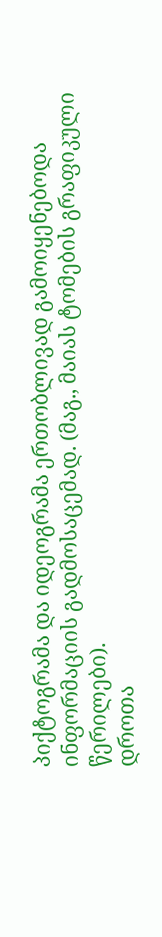პიქტოგრამა და იდეოგრამა ერთობლივად გამოიყენებოდა ინფორმაციის გადმოსაცემად. (მაგ., მაიას ტომების გრაფიკული წერილები).
დროთა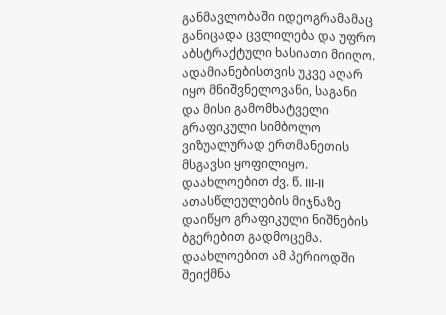განმავლობაში იდეოგრამამაც განიცადა ცვლილება და უფრო აბსტრაქტული ხასიათი მიიღო. ადამიანებისთვის უკვე აღარ იყო მნიშვნელოვანი, საგანი და მისი გამომხატველი გრაფიკული სიმბოლო ვიზუალურად ერთმანეთის მსგავსი ყოფილიყო.
დაახლოებით ძვ. წ. III-II ათასწლეულების მიჯნაზე დაიწყო გრაფიკული ნიშნების ბგერებით გადმოცემა. დაახლოებით ამ პერიოდში შეიქმნა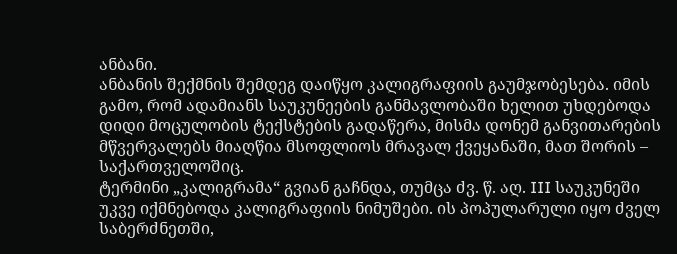ანბანი.
ანბანის შექმნის შემდეგ დაიწყო კალიგრაფიის გაუმჯობესება. იმის გამო, რომ ადამიანს საუკუნეების განმავლობაში ხელით უხდებოდა დიდი მოცულობის ტექსტების გადაწერა, მისმა დონემ განვითარების მწვერვალებს მიაღწია მსოფლიოს მრავალ ქვეყანაში, მათ შორის – საქართველოშიც.
ტერმინი „კალიგრამა“ გვიან გაჩნდა, თუმცა ძვ. წ. აღ. III საუკუნეში უკვე იქმნებოდა კალიგრაფიის ნიმუშები. ის პოპულარული იყო ძველ საბერძნეთში,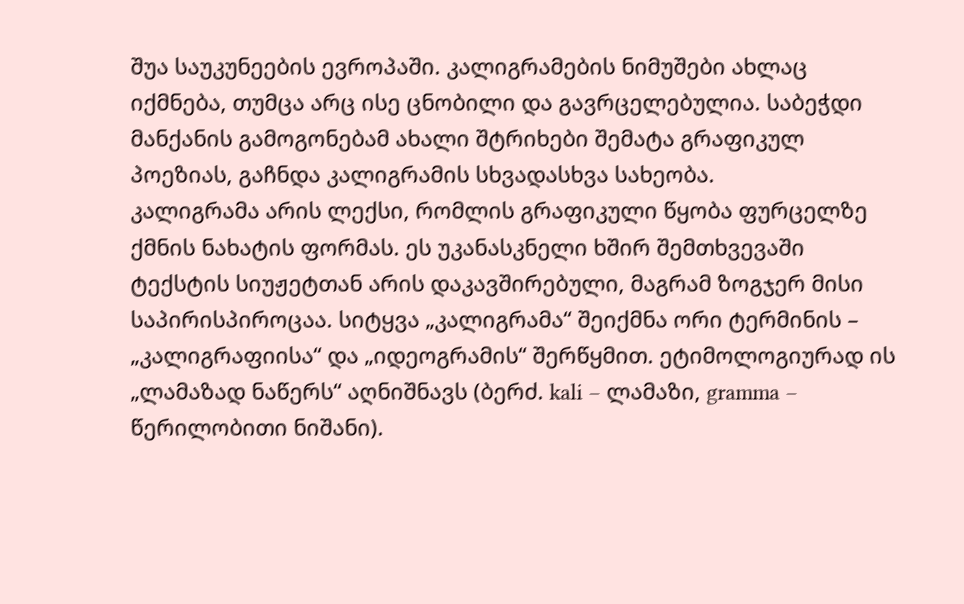შუა საუკუნეების ევროპაში. კალიგრამების ნიმუშები ახლაც იქმნება, თუმცა არც ისე ცნობილი და გავრცელებულია. საბეჭდი მანქანის გამოგონებამ ახალი შტრიხები შემატა გრაფიკულ პოეზიას, გაჩნდა კალიგრამის სხვადასხვა სახეობა.
კალიგრამა არის ლექსი, რომლის გრაფიკული წყობა ფურცელზე ქმნის ნახატის ფორმას. ეს უკანასკნელი ხშირ შემთხვევაში ტექსტის სიუჟეტთან არის დაკავშირებული, მაგრამ ზოგჯერ მისი საპირისპიროცაა. სიტყვა „კალიგრამა“ შეიქმნა ორი ტერმინის – „კალიგრაფიისა“ და „იდეოგრამის“ შერწყმით. ეტიმოლოგიურად ის „ლამაზად ნაწერს“ აღნიშნავს (ბერძ. kali – ლამაზი, gramma – წერილობითი ნიშანი).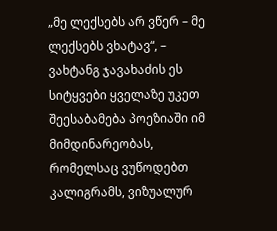„მე ლექსებს არ ვწერ – მე ლექსებს ვხატავ“, – ვახტანგ ჯავახაძის ეს სიტყვები ყველაზე უკეთ შეესაბამება პოეზიაში იმ მიმდინარეობას, რომელსაც ვუწოდებთ კალიგრამს, ვიზუალურ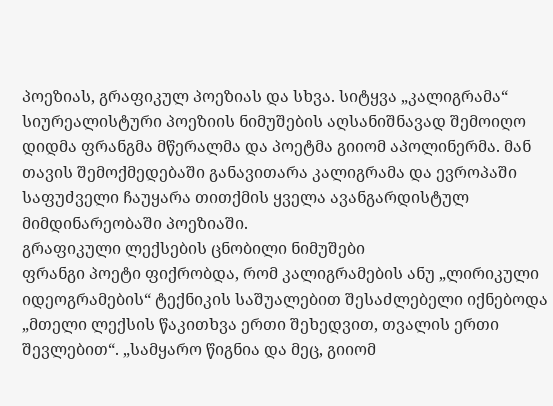პოეზიას, გრაფიკულ პოეზიას და სხვა. სიტყვა „კალიგრამა“ სიურეალისტური პოეზიის ნიმუშების აღსანიშნავად შემოიღო დიდმა ფრანგმა მწერალმა და პოეტმა გიიომ აპოლინერმა. მან თავის შემოქმედებაში განავითარა კალიგრამა და ევროპაში საფუძველი ჩაუყარა თითქმის ყველა ავანგარდისტულ მიმდინარეობაში პოეზიაში.
გრაფიკული ლექსების ცნობილი ნიმუშები
ფრანგი პოეტი ფიქრობდა, რომ კალიგრამების ანუ „ლირიკული იდეოგრამების“ ტექნიკის საშუალებით შესაძლებელი იქნებოდა „მთელი ლექსის წაკითხვა ერთი შეხედვით, თვალის ერთი შევლებით“. „სამყარო წიგნია და მეც, გიიომ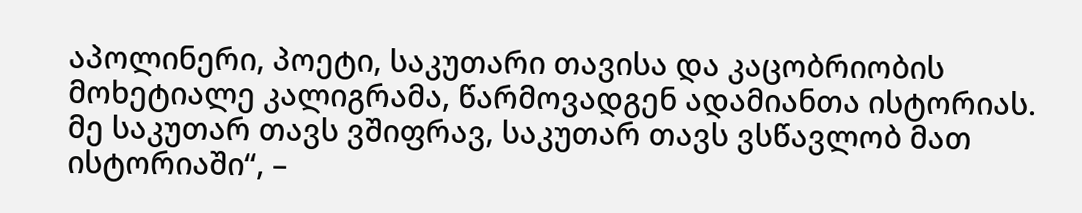აპოლინერი, პოეტი, საკუთარი თავისა და კაცობრიობის მოხეტიალე კალიგრამა, წარმოვადგენ ადამიანთა ისტორიას. მე საკუთარ თავს ვშიფრავ, საკუთარ თავს ვსწავლობ მათ ისტორიაში“, –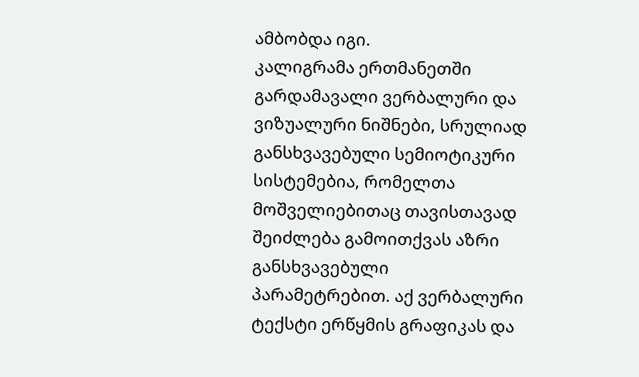ამბობდა იგი.
კალიგრამა ერთმანეთში გარდამავალი ვერბალური და ვიზუალური ნიშნები, სრულიად განსხვავებული სემიოტიკური სისტემებია, რომელთა მოშველიებითაც თავისთავად შეიძლება გამოითქვას აზრი განსხვავებული პარამეტრებით. აქ ვერბალური ტექსტი ერწყმის გრაფიკას და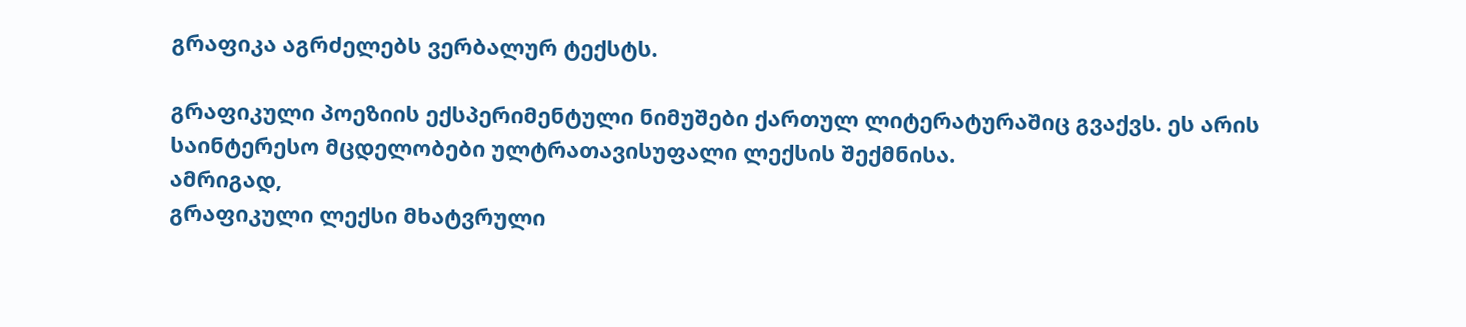გრაფიკა აგრძელებს ვერბალურ ტექსტს.

გრაფიკული პოეზიის ექსპერიმენტული ნიმუშები ქართულ ლიტერატურაშიც გვაქვს. ეს არის საინტერესო მცდელობები ულტრათავისუფალი ლექსის შექმნისა.
ამრიგად,
გრაფიკული ლექსი მხატვრული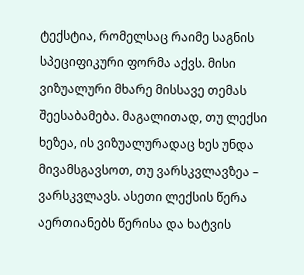ტექსტია, რომელსაც რაიმე საგნის სპეციფიკური ფორმა აქვს. მისი ვიზუალური მხარე მისსავე თემას შეესაბამება. მაგალითად, თუ ლექსი ხეზეა, ის ვიზუალურადაც ხეს უნდა მივამსგავსოთ, თუ ვარსკვლავზეა – ვარსკვლავს. ასეთი ლექსის წერა აერთიანებს წერისა და ხატვის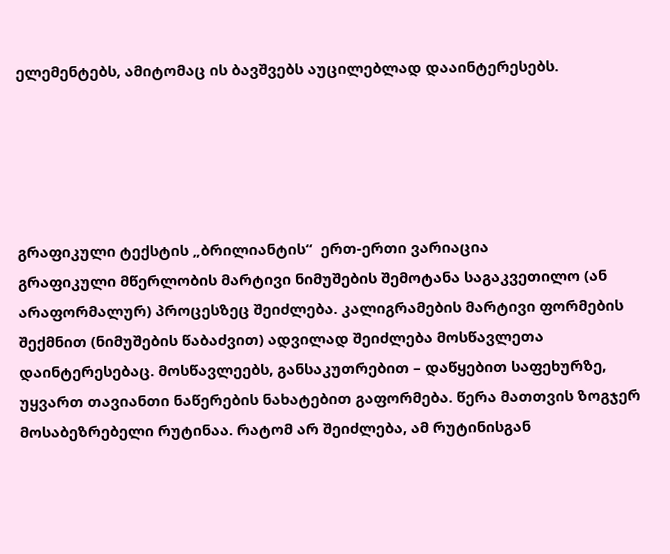ელემენტებს, ამიტომაც ის ბავშვებს აუცილებლად დააინტერესებს.





გრაფიკული ტექსტის „ბრილიანტის“  ერთ-ერთი ვარიაცია
გრაფიკული მწერლობის მარტივი ნიმუშების შემოტანა საგაკვეთილო (ან არაფორმალურ) პროცესზეც შეიძლება. კალიგრამების მარტივი ფორმების შექმნით (ნიმუშების წაბაძვით) ადვილად შეიძლება მოსწავლეთა დაინტერესებაც. მოსწავლეებს, განსაკუთრებით – დაწყებით საფეხურზე, უყვართ თავიანთი ნაწერების ნახატებით გაფორმება. წერა მათთვის ზოგჯერ მოსაბეზრებელი რუტინაა. რატომ არ შეიძლება, ამ რუტინისგან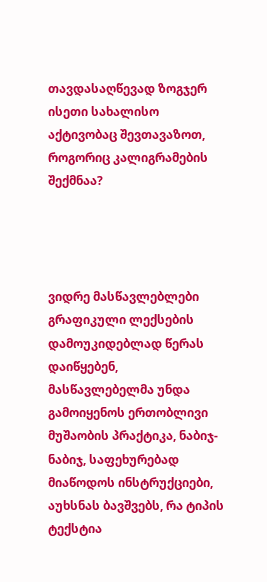თავდასაღწევად ზოგჯერ ისეთი სახალისო აქტივობაც შევთავაზოთ, როგორიც კალიგრამების შექმნაა?




ვიდრე მასწავლებლები გრაფიკული ლექსების დამოუკიდებლად წერას დაიწყებენ, მასწავლებელმა უნდა გამოიყენოს ერთობლივი მუშაობის პრაქტიკა, ნაბიჯ-ნაბიჯ, საფეხურებად მიაწოდოს ინსტრუქციები, აუხსნას ბავშვებს, რა ტიპის ტექსტია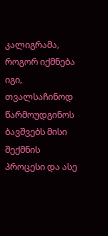კალიგრამა, როგორ იქმნება იგი, თვალსაჩინოდ წარმოუდგინოს ბავშვებს მისი შექმნის პროცესი და ასე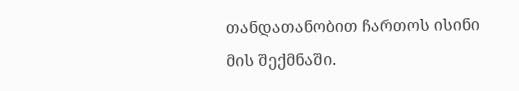თანდათანობით ჩართოს ისინი მის შექმნაში.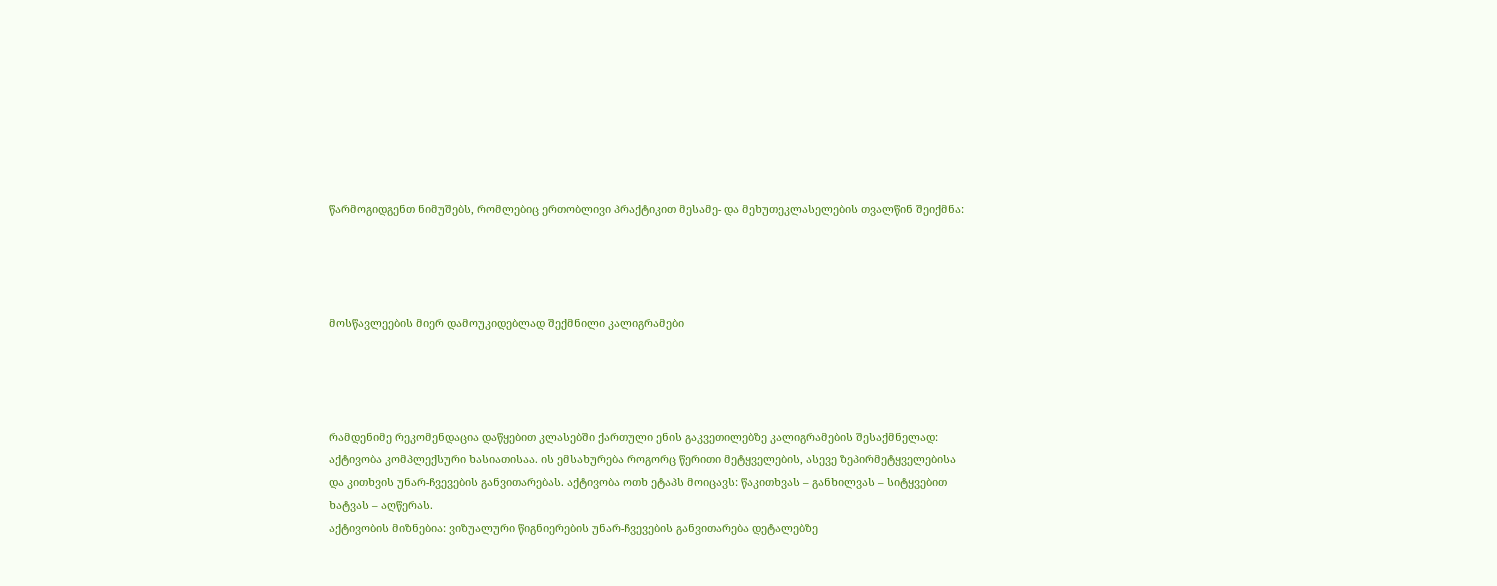წარმოგიდგენთ ნიმუშებს, რომლებიც ერთობლივი პრაქტიკით მესამე- და მეხუთეკლასელების თვალწინ შეიქმნა:




მოსწავლეების მიერ დამოუკიდებლად შექმნილი კალიგრამები




რამდენიმე რეკომენდაცია დაწყებით კლასებში ქართული ენის გაკვეთილებზე კალიგრამების შესაქმნელად:
აქტივობა კომპლექსური ხასიათისაა. ის ემსახურება როგორც წერითი მეტყველების, ასევე ზეპირმეტყველებისა და კითხვის უნარ-ჩვევების განვითარებას. აქტივობა ოთხ ეტაპს მოიცავს: წაკითხვას – განხილვას – სიტყვებით ხატვას – აღწერას.
აქტივობის მიზნებია: ვიზუალური წიგნიერების უნარ-ჩვევების განვითარება დეტალებზე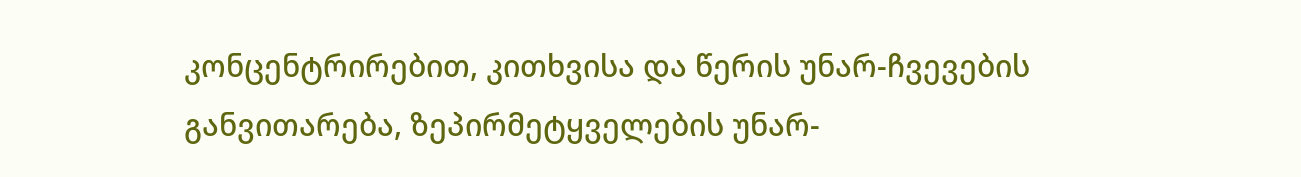კონცენტრირებით, კითხვისა და წერის უნარ-ჩვევების განვითარება, ზეპირმეტყველების უნარ-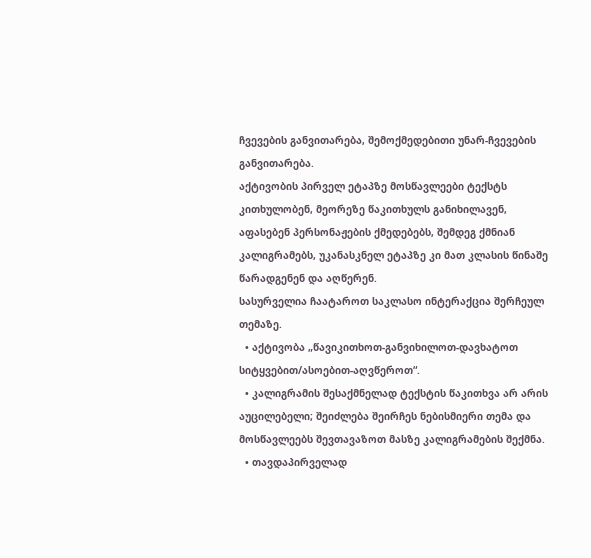ჩვევების განვითარება, შემოქმედებითი უნარ-ჩვევების განვითარება.
აქტივობის პირველ ეტაპზე მოსწავლეები ტექსტს კითხულობენ, მეორეზე წაკითხულს განიხილავენ, აფასებენ პერსონაჟების ქმედებებს, შემდეგ ქმნიან კალიგრამებს, უკანასკნელ ეტაპზე კი მათ კლასის წინაშე წარადგენენ და აღწერენ.
სასურველია ჩაატაროთ საკლასო ინტერაქცია შერჩეულ თემაზე.
  • აქტივობა „წავიკითხოთ-განვიხილოთ-დავხატოთ სიტყვებით/ასოებით-აღვწეროთ“.
  • კალიგრამის შესაქმნელად ტექსტის წაკითხვა არ არის აუცილებელი; შეიძლება შეირჩეს ნებისმიერი თემა და მოსწავლეებს შევთავაზოთ მასზე კალიგრამების შექმნა.
  • თავდაპირველად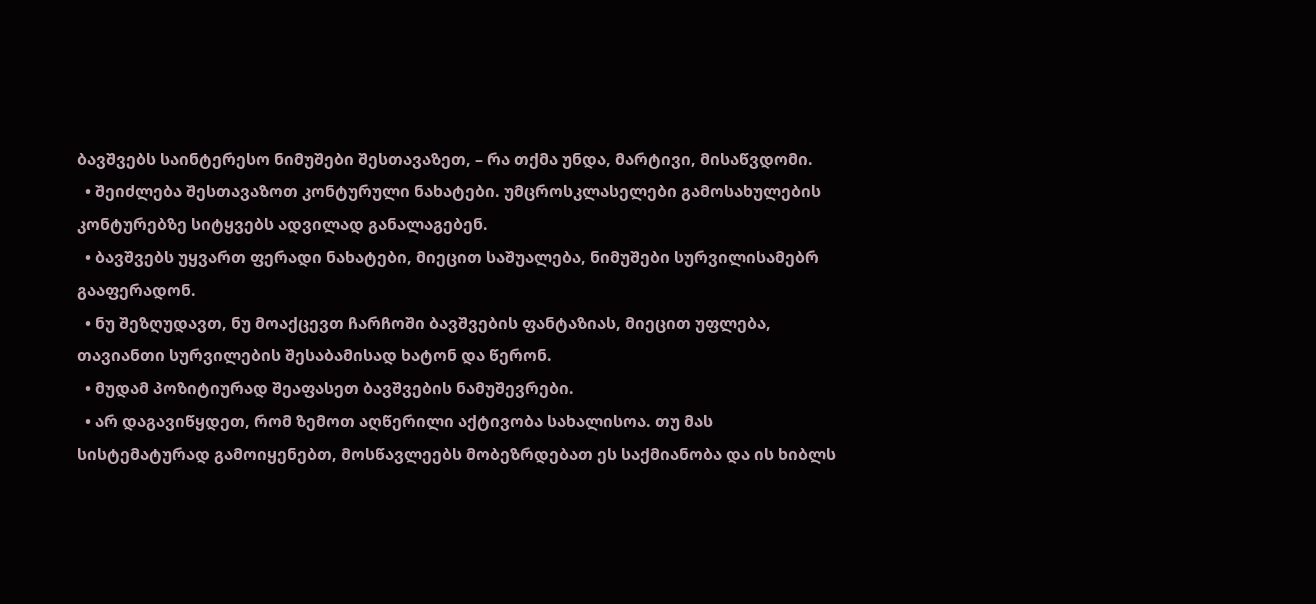ბავშვებს საინტერესო ნიმუშები შესთავაზეთ, – რა თქმა უნდა, მარტივი, მისაწვდომი.
  • შეიძლება შესთავაზოთ კონტურული ნახატები. უმცროსკლასელები გამოსახულების კონტურებზე სიტყვებს ადვილად განალაგებენ.
  • ბავშვებს უყვართ ფერადი ნახატები, მიეცით საშუალება, ნიმუშები სურვილისამებრ გააფერადონ.
  • ნუ შეზღუდავთ, ნუ მოაქცევთ ჩარჩოში ბავშვების ფანტაზიას, მიეცით უფლება, თავიანთი სურვილების შესაბამისად ხატონ და წერონ.
  • მუდამ პოზიტიურად შეაფასეთ ბავშვების ნამუშევრები.
  • არ დაგავიწყდეთ, რომ ზემოთ აღწერილი აქტივობა სახალისოა. თუ მას სისტემატურად გამოიყენებთ, მოსწავლეებს მობეზრდებათ ეს საქმიანობა და ის ხიბლს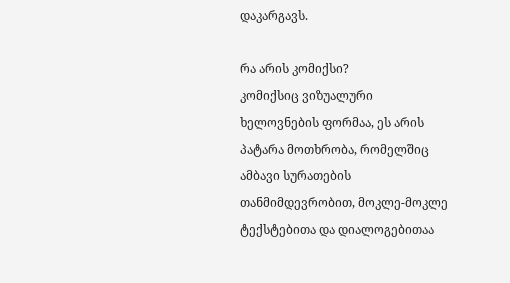დაკარგავს.

რა არის კომიქსი?
კომიქსიც ვიზუალური ხელოვნების ფორმაა, ეს არის პატარა მოთხრობა, რომელშიც ამბავი სურათების თანმიმდევრობით, მოკლე-მოკლე ტექსტებითა და დიალოგებითაა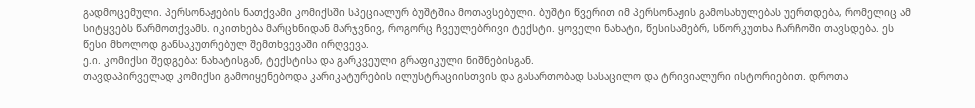გადმოცემული. პერსონაჟების ნათქვამი კომიქსში სპეციალურ ბუშტშია მოთავსებული. ბუშტი წვერით იმ პერსონაჟის გამოსახულებას უერთდება, რომელიც ამ სიტყვებს წარმოთქვამს. იკითხება მარცხნიდან მარჯვნივ, როგორც ჩვეულებრივი ტექსტი. ყოველი ნახატი, წესისამებრ, სწორკუთხა ჩარჩოში თავსდება. ეს წესი მხოლოდ განსაკუთრებულ შემთხვევაში ირღვევა.
ე.ი. კომიქსი შედგება: ნახატისგან, ტექსტისა და გარკვეული გრაფიკული ნიშნებისგან.
თავდაპირველად კომიქსი გამოიყენებოდა კარიკატურების ილუსტრაციისთვის და გასართობად სასაცილო და ტრივიალური ისტორიებით. დროთა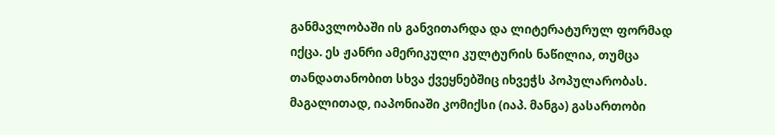განმავლობაში ის განვითარდა და ლიტერატურულ ფორმად იქცა. ეს ჟანრი ამერიკული კულტურის ნაწილია, თუმცა თანდათანობით სხვა ქვეყნებშიც იხვეჭს პოპულარობას. მაგალითად, იაპონიაში კომიქსი (იაპ. მანგა) გასართობი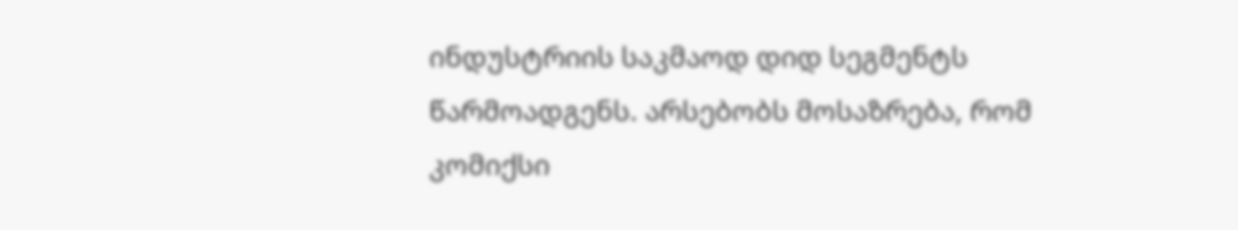ინდუსტრიის საკმაოდ დიდ სეგმენტს წარმოადგენს. არსებობს მოსაზრება, რომ კომიქსი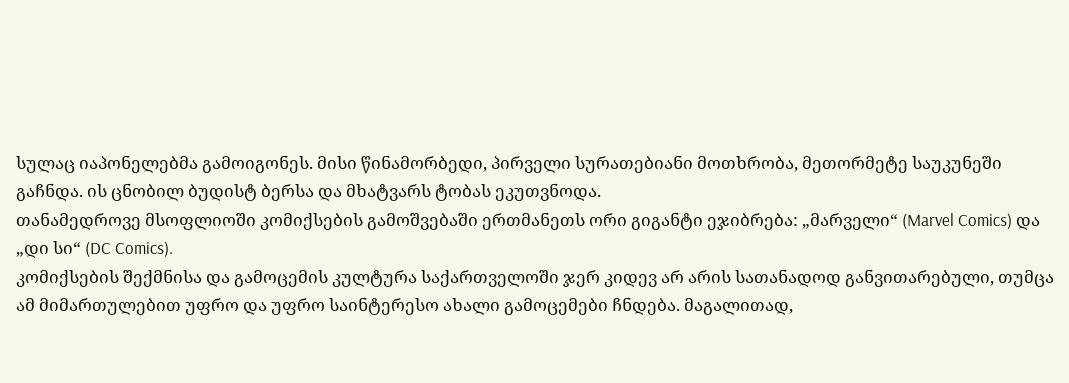სულაც იაპონელებმა გამოიგონეს. მისი წინამორბედი, პირველი სურათებიანი მოთხრობა, მეთორმეტე საუკუნეში გაჩნდა. ის ცნობილ ბუდისტ ბერსა და მხატვარს ტობას ეკუთვნოდა.
თანამედროვე მსოფლიოში კომიქსების გამოშვებაში ერთმანეთს ორი გიგანტი ეჯიბრება: „მარველი“ (Marvel Comics) და „დი სი“ (DC Comics).
კომიქსების შექმნისა და გამოცემის კულტურა საქართველოში ჯერ კიდევ არ არის სათანადოდ განვითარებული, თუმცა ამ მიმართულებით უფრო და უფრო საინტერესო ახალი გამოცემები ჩნდება. მაგალითად,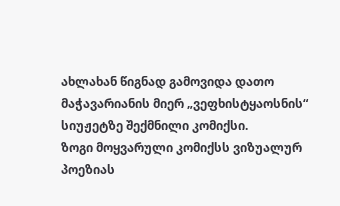ახლახან წიგნად გამოვიდა დათო მაჭავარიანის მიერ „ვეფხისტყაოსნის“ სიუჟეტზე შექმნილი კომიქსი.
ზოგი მოყვარული კომიქსს ვიზუალურ პოეზიას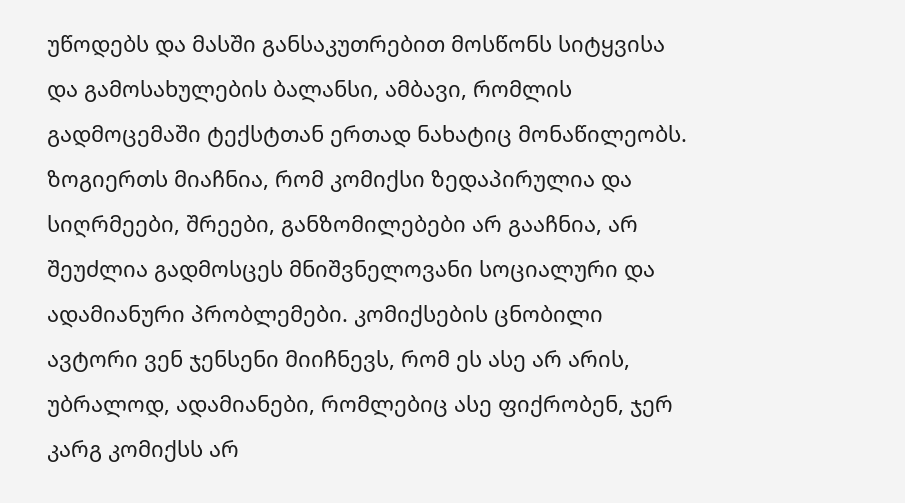უწოდებს და მასში განსაკუთრებით მოსწონს სიტყვისა და გამოსახულების ბალანსი, ამბავი, რომლის გადმოცემაში ტექსტთან ერთად ნახატიც მონაწილეობს.
ზოგიერთს მიაჩნია, რომ კომიქსი ზედაპირულია და სიღრმეები, შრეები, განზომილებები არ გააჩნია, არ შეუძლია გადმოსცეს მნიშვნელოვანი სოციალური და ადამიანური პრობლემები. კომიქსების ცნობილი ავტორი ვენ ჯენსენი მიიჩნევს, რომ ეს ასე არ არის, უბრალოდ, ადამიანები, რომლებიც ასე ფიქრობენ, ჯერ კარგ კომიქსს არ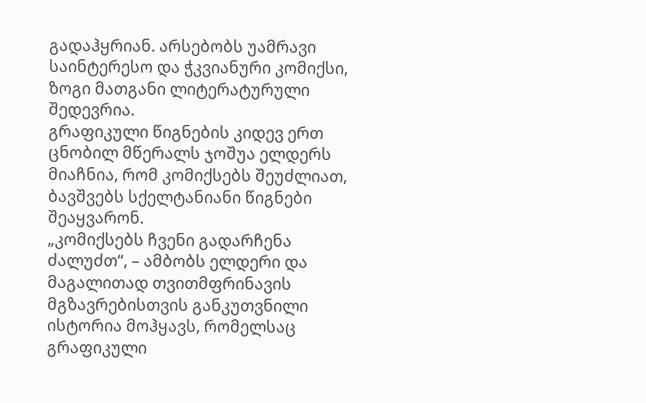გადაჰყრიან. არსებობს უამრავი საინტერესო და ჭკვიანური კომიქსი, ზოგი მათგანი ლიტერატურული შედევრია.
გრაფიკული წიგნების კიდევ ერთ ცნობილ მწერალს ჯოშუა ელდერს მიაჩნია, რომ კომიქსებს შეუძლიათ, ბავშვებს სქელტანიანი წიგნები შეაყვარონ.
„კომიქსებს ჩვენი გადარჩენა ძალუძთ“, – ამბობს ელდერი და მაგალითად თვითმფრინავის მგზავრებისთვის განკუთვნილი ისტორია მოჰყავს, რომელსაც გრაფიკული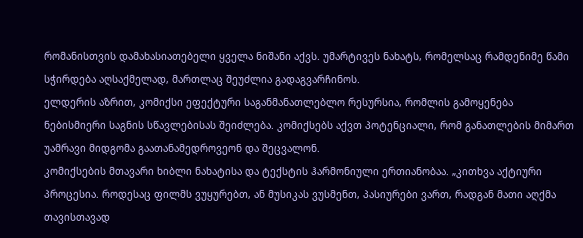რომანისთვის დამახასიათებელი ყველა ნიშანი აქვს. უმარტივეს ნახატს, რომელსაც რამდენიმე წამი სჭირდება აღსაქმელად, მართლაც შეუძლია გადაგვარჩინოს.
ელდერის აზრით, კომიქსი ეფექტური საგანმანათლებლო რესურსია, რომლის გამოყენება ნებისმიერი საგნის სწავლებისას შეიძლება. კომიქსებს აქვთ პოტენციალი, რომ განათლების მიმართ უამრავი მიდგომა გაათანამედროვეონ და შეცვალონ.
კომიქსების მთავარი ხიბლი ნახატისა და ტექსტის ჰარმონიული ერთიანობაა. „კითხვა აქტიური პროცესია. როდესაც ფილმს ვუყურებთ, ან მუსიკას ვუსმენთ, პასიურები ვართ, რადგან მათი აღქმა თავისთავად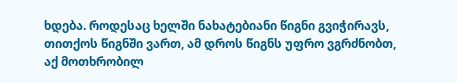ხდება. როდესაც ხელში ნახატებიანი წიგნი გვიჭირავს, თითქოს წიგნში ვართ, ამ დროს წიგნს უფრო ვგრძნობთ, აქ მოთხრობილ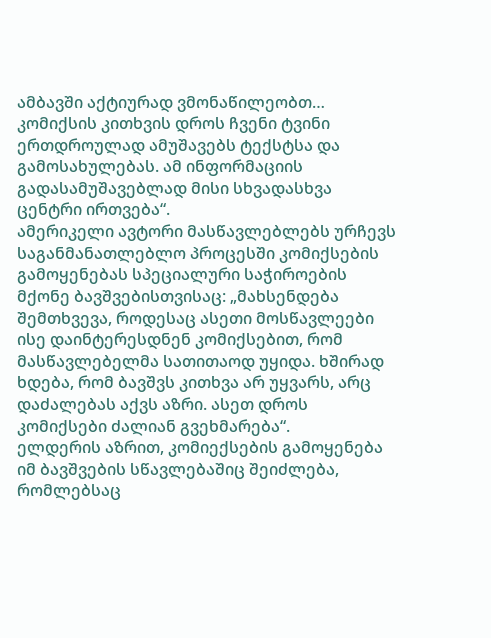ამბავში აქტიურად ვმონაწილეობთ… კომიქსის კითხვის დროს ჩვენი ტვინი ერთდროულად ამუშავებს ტექსტსა და გამოსახულებას. ამ ინფორმაციის გადასამუშავებლად მისი სხვადასხვა ცენტრი ირთვება“.
ამერიკელი ავტორი მასწავლებლებს ურჩევს საგანმანათლებლო პროცესში კომიქსების გამოყენებას სპეციალური საჭიროების მქონე ბავშვებისთვისაც: „მახსენდება შემთხვევა, როდესაც ასეთი მოსწავლეები ისე დაინტერესდნენ კომიქსებით, რომ მასწავლებელმა სათითაოდ უყიდა. ხშირად ხდება, რომ ბავშვს კითხვა არ უყვარს, არც დაძალებას აქვს აზრი. ასეთ დროს კომიქსები ძალიან გვეხმარება“.
ელდერის აზრით, კომიექსების გამოყენება იმ ბავშვების სწავლებაშიც შეიძლება, რომლებსაც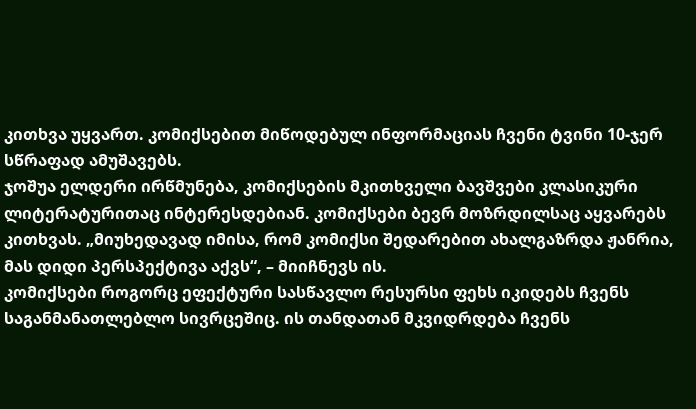კითხვა უყვართ. კომიქსებით მიწოდებულ ინფორმაციას ჩვენი ტვინი 10-ჯერ სწრაფად ამუშავებს.
ჯოშუა ელდერი ირწმუნება, კომიქსების მკითხველი ბავშვები კლასიკური ლიტერატურითაც ინტერესდებიან. კომიქსები ბევრ მოზრდილსაც აყვარებს კითხვას. „მიუხედავად იმისა, რომ კომიქსი შედარებით ახალგაზრდა ჟანრია, მას დიდი პერსპექტივა აქვს“, – მიიჩნევს ის.
კომიქსები როგორც ეფექტური სასწავლო რესურსი ფეხს იკიდებს ჩვენს საგანმანათლებლო სივრცეშიც. ის თანდათან მკვიდრდება ჩვენს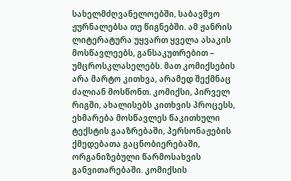სახელმძღვანელოებში, საბავშვო ჟურნალებსა თუ წიგნებში. ამ ჟანრის ლიტერატურა უყვართ ყველა ასაკის მოსწავლეებს, განსაკუთრებით – უმცროსკლასელებს. მათ კომიქსების არა მარტო კითხვა, არამედ შექმნაც ძალიან მოსწონთ. კომიქსი, პირველ რიგში, ახალისებს კითხვის პროცესს, ეხმარება მოსწავლეს წაკითხული ტექსტის გააზრებაში, პერსონაჟების ქმედებათა გაცნობიერებაში, ორგანიზებული წარმოსახვის განვითარებაში. კომიქსის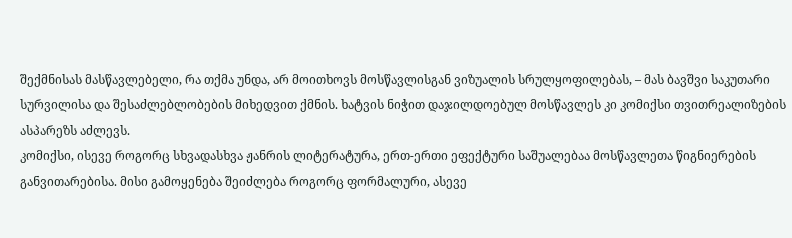შექმნისას მასწავლებელი, რა თქმა უნდა, არ მოითხოვს მოსწავლისგან ვიზუალის სრულყოფილებას, – მას ბავშვი საკუთარი სურვილისა და შესაძლებლობების მიხედვით ქმნის. ხატვის ნიჭით დაჯილდოებულ მოსწავლეს კი კომიქსი თვითრეალიზების ასპარეზს აძლევს.
კომიქსი, ისევე როგორც სხვადასხვა ჟანრის ლიტერატურა, ერთ-ერთი ეფექტური საშუალებაა მოსწავლეთა წიგნიერების განვითარებისა. მისი გამოყენება შეიძლება როგორც ფორმალური, ასევე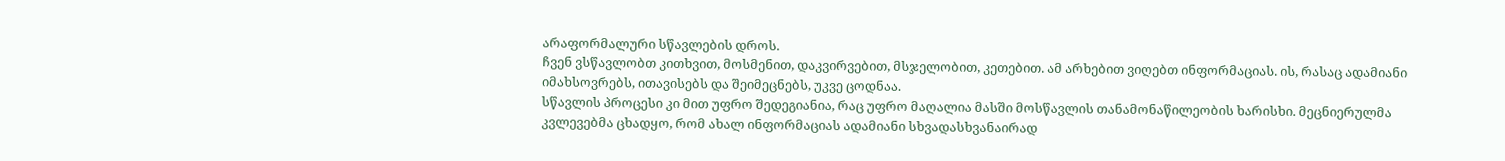არაფორმალური სწავლების დროს.
ჩვენ ვსწავლობთ კითხვით, მოსმენით, დაკვირვებით, მსჯელობით, კეთებით. ამ არხებით ვიღებთ ინფორმაციას. ის, რასაც ადამიანი იმახსოვრებს, ითავისებს და შეიმეცნებს, უკვე ცოდნაა.
სწავლის პროცესი კი მით უფრო შედეგიანია, რაც უფრო მაღალია მასში მოსწავლის თანამონაწილეობის ხარისხი. მეცნიერულმა კვლევებმა ცხადყო, რომ ახალ ინფორმაციას ადამიანი სხვადასხვანაირად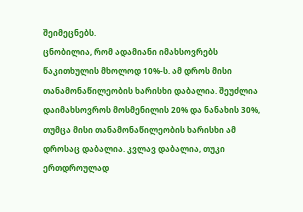შეიმეცნებს.
ცნობილია, რომ ადამიანი იმახსოვრებს წაკითხულის მხოლოდ 10%-ს. ამ დროს მისი თანამონაწილეობის ხარისხი დაბალია. შეუძლია დაიმახსოვროს მოსმენილის 20% და ნანახის 30%, თუმცა მისი თანამონაწილეობის ხარისხი ამ დროსაც დაბალია. კვლავ დაბალია, თუკი ერთდროულად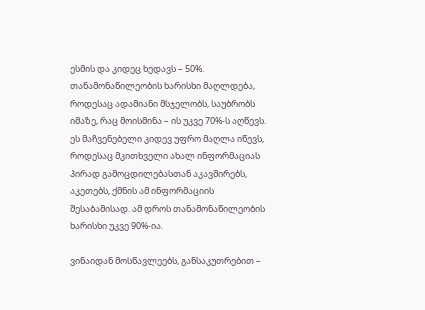ესმის და კიდეც ხედავს – 50%.
თანამონაწილეობის ხარისხი მაღლდება, როდესაც ადამიანი მსჯელობს, საუბრობს იმაზე, რაც მოისმინა – ის უკვე 70%-ს აღწევს. ეს მაჩვენებელი კიდევ უფრო მაღლა იწევს, როდესაც მკითხველი ახალ ინფორმაციას პირად გამოცდილებასთან აკავშირებს, აკეთებს, ქმნის ამ ინფორმაციის შესაბამისად. ამ დროს თანამონაწილეობის ხარისხი უკვე 90%-ია.

ვინაიდან მოსწავლეებს, განსაკუთრებით –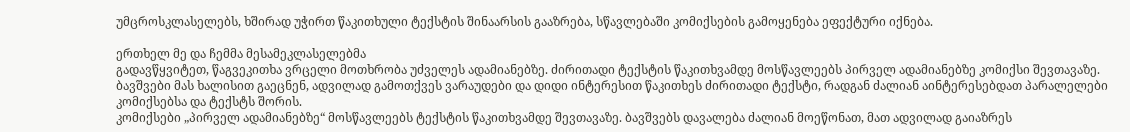უმცროსკლასელებს, ხშირად უჭირთ წაკითხული ტექსტის შინაარსის გააზრება, სწავლებაში კომიქსების გამოყენება ეფექტური იქნება.

ერთხელ მე და ჩემმა მესამეკლასელებმა
გადავწყვიტეთ, წაგვეკითხა ვრცელი მოთხრობა უძველეს ადამიანებზე. ძირითადი ტექსტის წაკითხვამდე მოსწავლეებს პირველ ადამიანებზე კომიქსი შევთავაზე. ბავშვები მას ხალისით გაეცნენ, ადვილად გამოთქვეს ვარაუდები და დიდი ინტერესით წაკითხეს ძირითადი ტექსტი, რადგან ძალიან აინტერესებდათ პარალელები კომიქსებსა და ტექსტს შორის.
კომიქსები „პირველ ადამიანებზე“ მოსწავლეებს ტექსტის წაკითხვამდე შევთავაზე. ბავშვებს დავალება ძალიან მოეწონათ, მათ ადვილად გაიაზრეს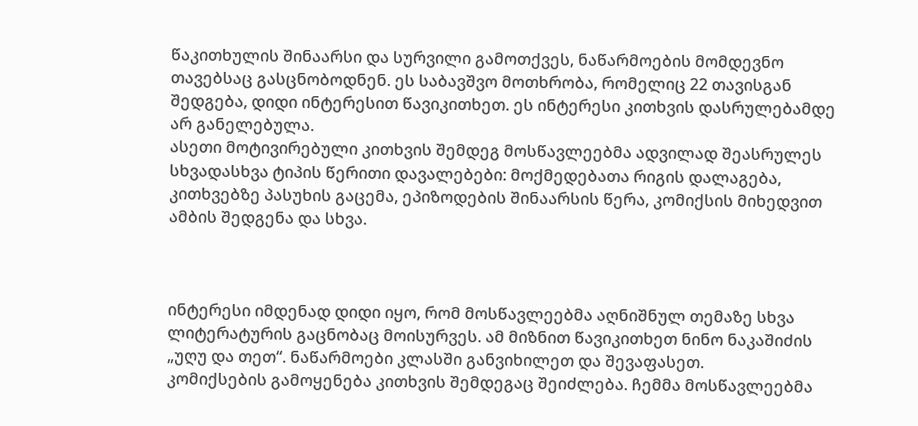წაკითხულის შინაარსი და სურვილი გამოთქვეს, ნაწარმოების მომდევნო თავებსაც გასცნობოდნენ. ეს საბავშვო მოთხრობა, რომელიც 22 თავისგან შედგება, დიდი ინტერესით წავიკითხეთ. ეს ინტერესი კითხვის დასრულებამდე არ განელებულა.
ასეთი მოტივირებული კითხვის შემდეგ მოსწავლეებმა ადვილად შეასრულეს სხვადასხვა ტიპის წერითი დავალებები: მოქმედებათა რიგის დალაგება, კითხვებზე პასუხის გაცემა, ეპიზოდების შინაარსის წერა, კომიქსის მიხედვით ამბის შედგენა და სხვა.



ინტერესი იმდენად დიდი იყო, რომ მოსწავლეებმა აღნიშნულ თემაზე სხვა ლიტერატურის გაცნობაც მოისურვეს. ამ მიზნით წავიკითხეთ ნინო ნაკაშიძის „უღუ და თეთ“. ნაწარმოები კლასში განვიხილეთ და შევაფასეთ.
კომიქსების გამოყენება კითხვის შემდეგაც შეიძლება. ჩემმა მოსწავლეებმა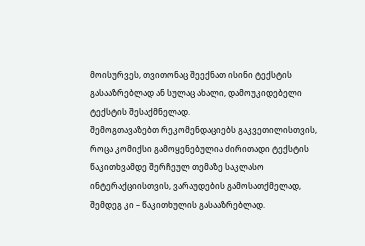მოისურვეს, თვითონაც შეექნათ ისინი ტექსტის გასააზრებლად ან სულაც ახალი, დამოუკიდებელი ტექსტის შესაქმნელად.
შემოგთავაზებთ რეკომენდაციებს გაკვეთილისთვის, როცა კომიქსი გამოყენებულია ძირითადი ტექსტის წაკითხვამდე შერჩეულ თემაზე საკლასო ინტერაქციისთვის, ვარაუდების გამოსათქმელად, შემდეგ კი – წაკითხულის გასააზრებლად.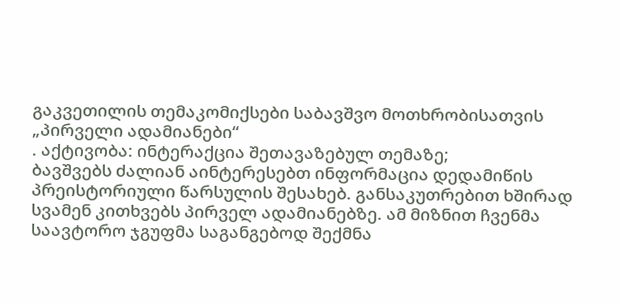გაკვეთილის თემაკომიქსები საბავშვო მოთხრობისათვის „პირველი ადამიანები“
. აქტივობა: ინტერაქცია შეთავაზებულ თემაზე;
ბავშვებს ძალიან აინტერესებთ ინფორმაცია დედამიწის პრეისტორიული წარსულის შესახებ. განსაკუთრებით ხშირად სვამენ კითხვებს პირველ ადამიანებზე. ამ მიზნით ჩვენმა საავტორო ჯგუფმა საგანგებოდ შექმნა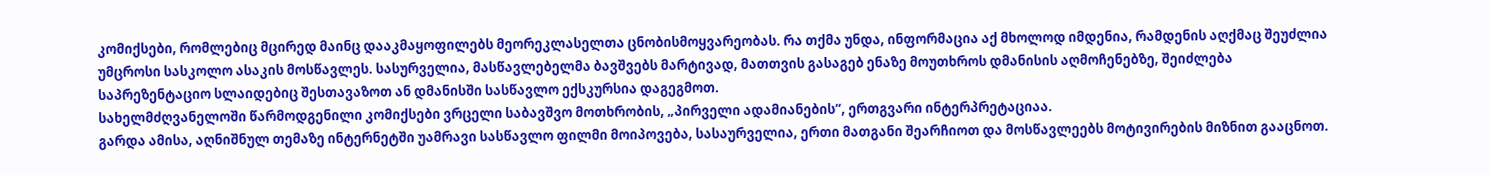კომიქსები, რომლებიც მცირედ მაინც დააკმაყოფილებს მეორეკლასელთა ცნობისმოყვარეობას. რა თქმა უნდა, ინფორმაცია აქ მხოლოდ იმდენია, რამდენის აღქმაც შეუძლია უმცროსი სასკოლო ასაკის მოსწავლეს. სასურველია, მასწავლებელმა ბავშვებს მარტივად, მათთვის გასაგებ ენაზე მოუთხროს დმანისის აღმოჩენებზე, შეიძლება საპრეზენტაციო სლაიდებიც შესთავაზოთ ან დმანისში სასწავლო ექსკურსია დაგეგმოთ.
სახელმძღვანელოში წარმოდგენილი კომიქსები ვრცელი საბავშვო მოთხრობის, „პირველი ადამიანების“, ერთგვარი ინტერპრეტაციაა.
გარდა ამისა, აღნიშნულ თემაზე ინტერნეტში უამრავი სასწავლო ფილმი მოიპოვება, სასაურველია, ერთი მათგანი შეარჩიოთ და მოსწავლეებს მოტივირების მიზნით გააცნოთ.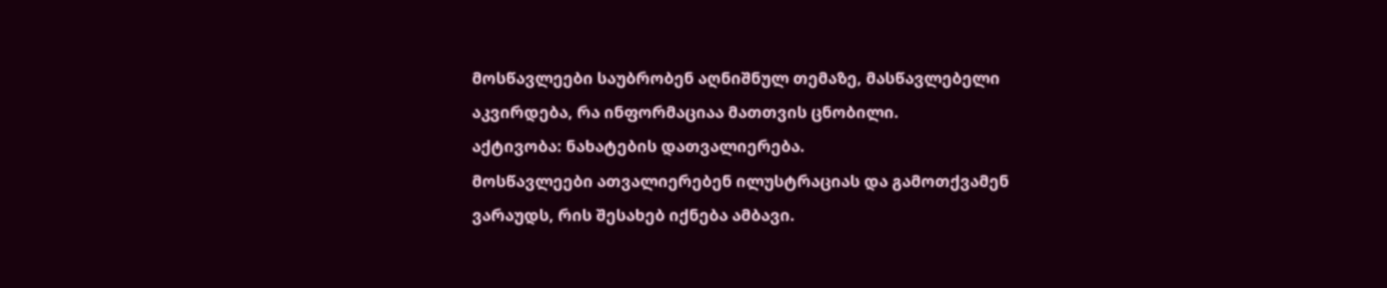მოსწავლეები საუბრობენ აღნიშნულ თემაზე, მასწავლებელი აკვირდება, რა ინფორმაციაა მათთვის ცნობილი.
აქტივობა: ნახატების დათვალიერება.
მოსწავლეები ათვალიერებენ ილუსტრაციას და გამოთქვამენ ვარაუდს, რის შესახებ იქნება ამბავი.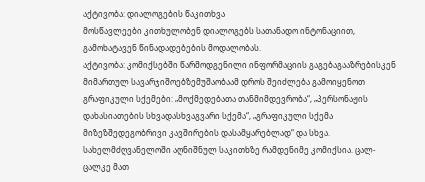აქტივობა: დიალოგების წაკითხვა
მოსწავლეები კითხულობენ დიალოგებს სათანადო ინტონაციით, გამოხატავენ წინადადებების მოდალობას.
აქტივობა: კომიქსებში წარმოდგენილი ინფორმაციის გაგებაგააზრებისკენ მიმართულ სავარჯიშოებზემუშაობაამ დროს შეიძლება გამოიყენოთ გრაფიკული სქემები: „მოქმედებათა თანმიმდევრობა“, „პერსონაჟის დახასიათების სხვადასხვაგვარი სქემა“, „გრაფიკული სქემა მიზეზშედეგობრივი კავშირების დასამყარებლად“ და სხვა.
სახელმძღვანელოში აღნიშნულ საკითხზე რამდენიმე კომიქსია. ცალ-ცალკე მათ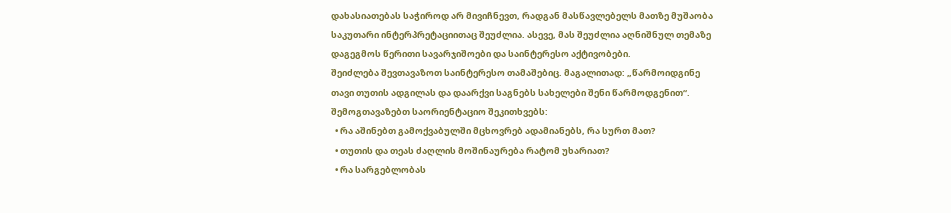დახასიათებას საჭიროდ არ მივიჩნევთ, რადგან მასწავლებელს მათზე მუშაობა საკუთარი ინტერპრეტაციითაც შეუძლია. ასევე, მას შეუძლია აღნიშნულ თემაზე დაგეგმოს წერითი სავარჯიშოები და საინტერესო აქტივობები.
შეიძლება შევთავაზოთ საინტერესო თამაშებიც. მაგალითად: „წარმოიდგინე თავი თუთის ადგილას და დაარქვი საგნებს სახელები შენი წარმოდგენით“.
შემოგთავაზებთ საორიენტაციო შეკითხვებს:
  • რა აშინებთ გამოქვაბულში მცხოვრებ ადამიანებს, რა სურთ მათ?
  • თუთის და თეას ძაღლის მოშინაურება რატომ უხარიათ?
  • რა სარგებლობას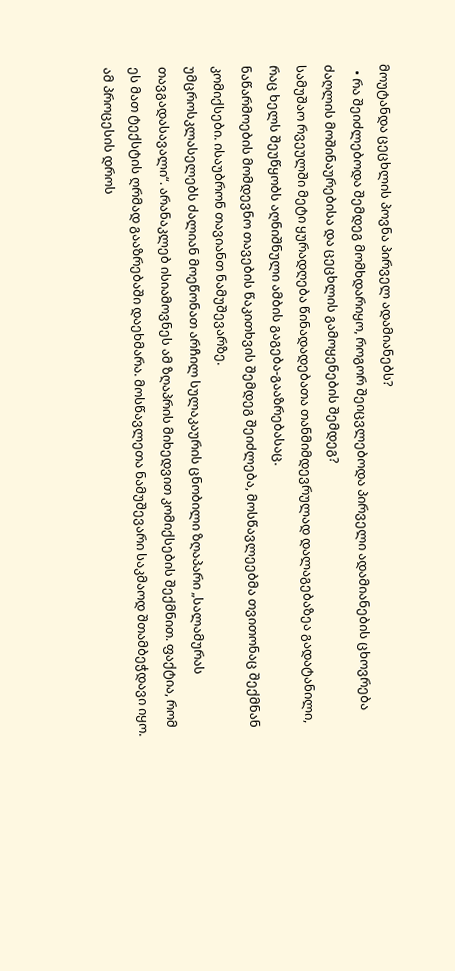მოუტანდა ცეცხლის პოვნა პირველ ადამიანებს?
  • რა შეიძლებოდა შემდეგ მომხდარიყო, როგორ შეიცვლებოდა პირველი ადამიანების ცხოვრება ძაღლის მოშინაურებისა და ცეცხლის გამოყენების შემდეგ?
სამუშაო რვეულში მეტი ყურადღება წინადადებათა თანმიმდევრულად დალაგებაზეა გადატანილი, რაც ხელს შეუწყობს აღნიშნული ამბის გაგება-გააზრებასაც.
ნაწარმოების მომდევნო თავების წაკითხვის შემდეგ შეიძლება, მოსწავლეებმა თვითონაც შექმნან კომიქსები. ისაუბრონ თავიანთ ნამუშევარზე.
უმცროსკლასელებს ძალიან მოეწონათ არჩილ სულაკაურის ცნობილი ზღაპარი „სალამურას თავგადასავალი“. არანაკლებ ისიამოვნეს ამ ზღაპრის მიხედვით კომიქსების შექმნით. ფაქტია, რომ ეს მათ ტექსტის ღრმად გააზრებაში დაეხმარა. მოსწავლეთა ნამუშევარი საკმაოდ შთამბეჭდავი იყო. ამ პროცესის დროს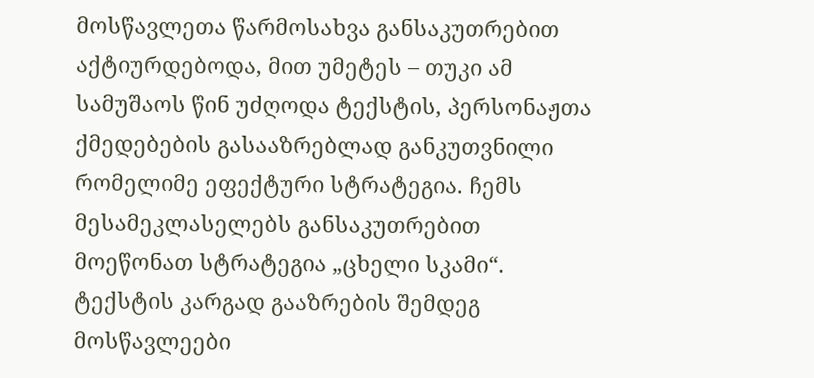მოსწავლეთა წარმოსახვა განსაკუთრებით აქტიურდებოდა, მით უმეტეს – თუკი ამ სამუშაოს წინ უძღოდა ტექსტის, პერსონაჟთა ქმედებების გასააზრებლად განკუთვნილი რომელიმე ეფექტური სტრატეგია. ჩემს მესამეკლასელებს განსაკუთრებით მოეწონათ სტრატეგია „ცხელი სკამი“.
ტექსტის კარგად გააზრების შემდეგ მოსწავლეები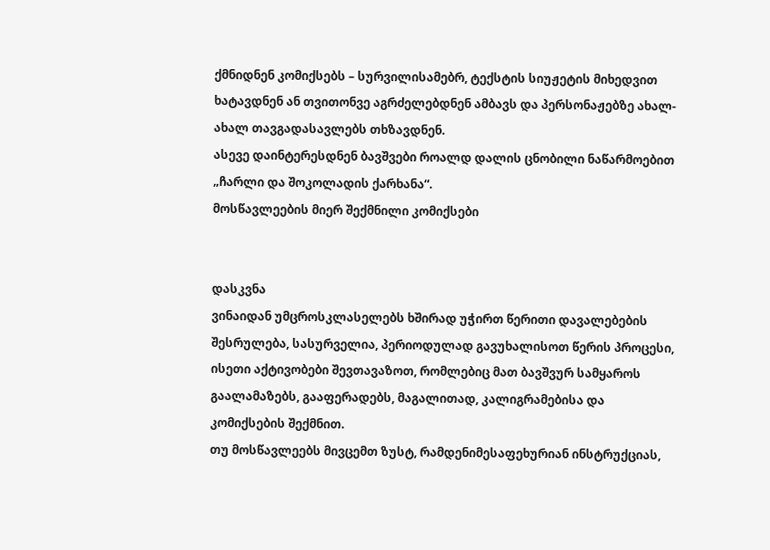ქმნიდნენ კომიქსებს – სურვილისამებრ, ტექსტის სიუჟეტის მიხედვით ხატავდნენ ან თვითონვე აგრძელებდნენ ამბავს და პერსონაჟებზე ახალ-ახალ თავგადასავლებს თხზავდნენ.
ასევე დაინტერესდნენ ბავშვები როალდ დალის ცნობილი ნაწარმოებით „ჩარლი და შოკოლადის ქარხანა“.
მოსწავლეების მიერ შექმნილი კომიქსები


დასკვნა
ვინაიდან უმცროსკლასელებს ხშირად უჭირთ წერითი დავალებების შესრულება, სასურველია, პერიოდულად გავუხალისოთ წერის პროცესი, ისეთი აქტივობები შევთავაზოთ, რომლებიც მათ ბავშვურ სამყაროს გაალამაზებს, გააფერადებს, მაგალითად, კალიგრამებისა და კომიქსების შექმნით.
თუ მოსწავლეებს მივცემთ ზუსტ, რამდენიმესაფეხურიან ინსტრუქციას,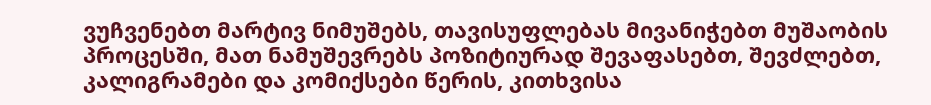ვუჩვენებთ მარტივ ნიმუშებს, თავისუფლებას მივანიჭებთ მუშაობის პროცესში, მათ ნამუშევრებს პოზიტიურად შევაფასებთ, შევძლებთ, კალიგრამები და კომიქსები წერის, კითხვისა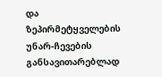და ზეპირმეტყველების უნარ-ჩევების განსავითარებლად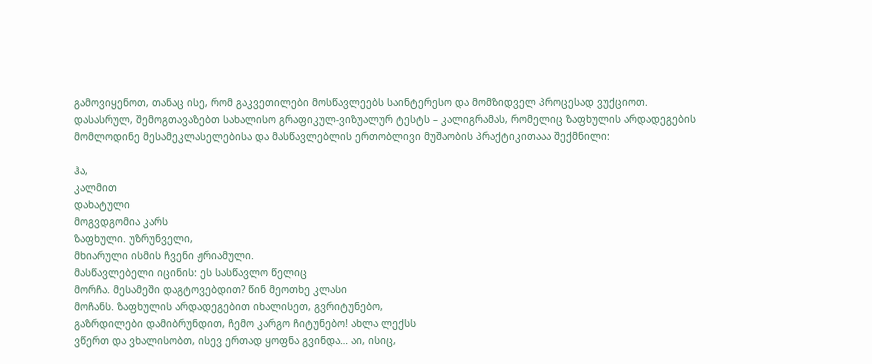გამოვიყენოთ, თანაც ისე, რომ გაკვეთილები მოსწავლეებს საინტერესო და მომზიდველ პროცესად ვუქციოთ.
დასასრულ, შემოგთავაზებთ სახალისო გრაფიკულ-ვიზუალურ ტესტს – კალიგრამას, რომელიც ზაფხულის არდადეგების მომლოდინე მესამეკლასელებისა და მასწავლებლის ერთობლივი მუშაობის პრაქტიკითააა შექმნილი:

ჰა,
კალმით
დახატული
მოგვდგომია კარს
ზაფხული. უზრუნველი,
მხიარული ისმის ჩვენი ჟრიამული.
მასწავლებელი იცინის: ეს სასწავლო წელიც
მორჩა. მესამეში დაგტოვებდით? წინ მეოთხე კლასი
მოჩანს. ზაფხულის არდადეგებით იხალისეთ, გვრიტუნებო,
გაზრდილები დამიბრუნდით, ჩემო კარგო ჩიტუნებო! ახლა ლექსს
ვწერთ და ვხალისობთ, ისევ ერთად ყოფნა გვინდა… აი, ისიც,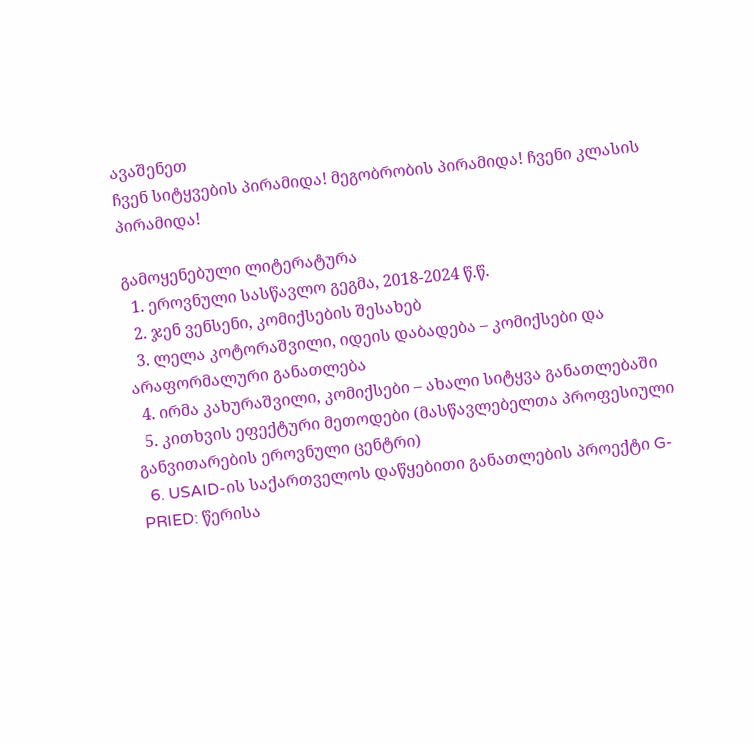ავაშენეთ
ჩვენ სიტყვების პირამიდა! მეგობრობის პირამიდა! ჩვენი კლასის პირამიდა!

გამოყენებული ლიტერატურა
  1. ეროვნული სასწავლო გეგმა, 2018-2024 წ.წ.
  2. ჯენ ვენსენი, კომიქსების შესახებ
  3. ლელა კოტორაშვილი, იდეის დაბადება – კომიქსები და არაფორმალური განათლება
  4. ირმა კახურაშვილი, კომიქსები – ახალი სიტყვა განათლებაში
  5. კითხვის ეფექტური მეთოდები (მასწავლებელთა პროფესიული განვითარების ეროვნული ცენტრი)
  6. USAID-ის საქართველოს დაწყებითი განათლების პროექტი G-PRIED: წერისა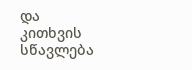და კითხვის სწავლება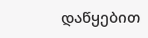დაწყებით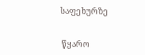საფეხურზე


 წყარო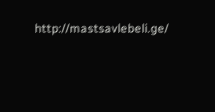http://mastsavlebeli.ge/